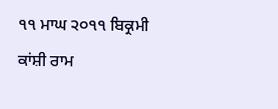੧੧ ਮਾਘ ੨੦੧੧ ਬਿਕ੍ਰਮੀ ਕਾਂਸ਼ੀ ਰਾਮ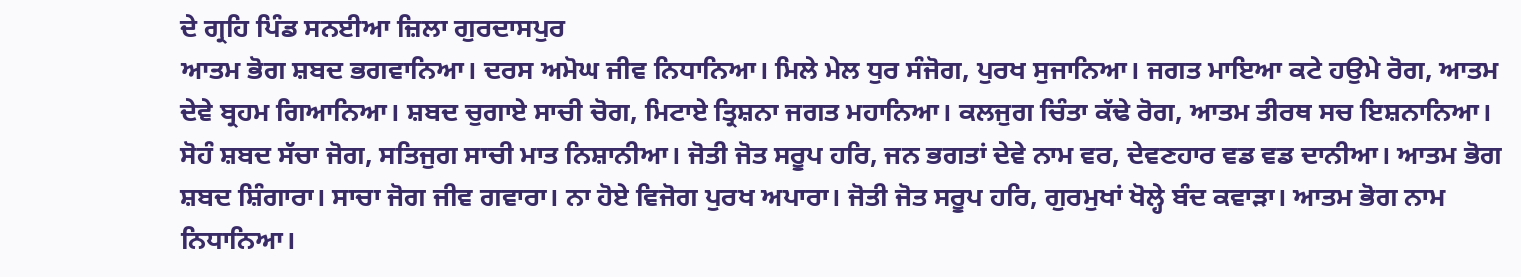ਦੇ ਗ੍ਰਹਿ ਪਿੰਡ ਸਨਈਆ ਜ਼ਿਲਾ ਗੁਰਦਾਸਪੁਰ
ਆਤਮ ਭੋਗ ਸ਼ਬਦ ਭਗਵਾਨਿਆ। ਦਰਸ ਅਮੋਘ ਜੀਵ ਨਿਧਾਨਿਆ। ਮਿਲੇ ਮੇਲ ਧੁਰ ਸੰਜੋਗ, ਪੁਰਖ ਸੁਜਾਨਿਆ। ਜਗਤ ਮਾਇਆ ਕਟੇ ਹਉਮੇ ਰੋਗ, ਆਤਮ ਦੇਵੇ ਬ੍ਰਹਮ ਗਿਆਨਿਆ। ਸ਼ਬਦ ਚੁਗਾਏ ਸਾਚੀ ਚੋਗ, ਮਿਟਾਏ ਤ੍ਰਿਸ਼ਨਾ ਜਗਤ ਮਹਾਨਿਆ। ਕਲਜੁਗ ਚਿੰਤਾ ਕੱਢੇ ਰੋਗ, ਆਤਮ ਤੀਰਥ ਸਚ ਇਸ਼ਨਾਨਿਆ। ਸੋਹੰ ਸ਼ਬਦ ਸੱਚਾ ਜੋਗ, ਸਤਿਜੁਗ ਸਾਚੀ ਮਾਤ ਨਿਸ਼ਾਨੀਆ। ਜੋਤੀ ਜੋਤ ਸਰੂਪ ਹਰਿ, ਜਨ ਭਗਤਾਂ ਦੇਵੇ ਨਾਮ ਵਰ, ਦੇਵਣਹਾਰ ਵਡ ਵਡ ਦਾਨੀਆ। ਆਤਮ ਭੋਗ ਸ਼ਬਦ ਸ਼ਿੰਗਾਰਾ। ਸਾਚਾ ਜੋਗ ਜੀਵ ਗਵਾਰਾ। ਨਾ ਹੋਏ ਵਿਜੋਗ ਪੁਰਖ ਅਪਾਰਾ। ਜੋਤੀ ਜੋਤ ਸਰੂਪ ਹਰਿ, ਗੁਰਮੁਖਾਂ ਖੋਲ੍ਹੇ ਬੰਦ ਕਵਾੜਾ। ਆਤਮ ਭੋਗ ਨਾਮ ਨਿਧਾਨਿਆ।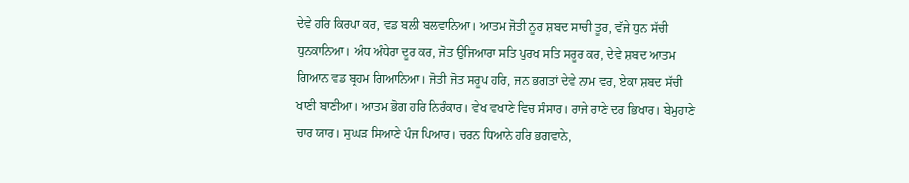ਦੇਵੇ ਹਰਿ ਕਿਰਪਾ ਕਰ, ਵਡ ਬਲੀ ਬਲਵਾਨਿਆ। ਆਤਮ ਜੋਤੀ ਨੂਰ ਸ਼ਬਦ ਸਾਚੀ ਤੂਰ, ਵੱਜੇ ਧੁਨ ਸੱਚੀ ਧੁਨਕਾਨਿਆ। ਅੰਧ ਅੰਧੇਰਾ ਦੂਰ ਕਰ, ਜੋਤ ਉਜਿਆਰਾ ਸਤਿ ਪੁਰਖ ਸਤਿ ਸਰੂਰ ਕਰ, ਦੇਵੇ ਸ਼ਬਦ ਆਤਮ ਗਿਆਨ ਵਡ ਬ੍ਰਹਮ ਗਿਆਨਿਆ। ਜੋਤੀ ਜੋਤ ਸਰੂਪ ਹਰਿ, ਜਨ ਭਗਤਾਂ ਦੇਵੇ ਨਾਮ ਵਰ, ਏਕਾ ਸ਼ਬਦ ਸੱਚੀ ਖਾਣੀ ਬਾਣੀਆ। ਆਤਮ ਭੋਗ ਹਰਿ ਨਿਰੰਕਾਰ। ਵੇਖ ਵਖਾਣੇ ਵਿਚ ਸੰਸਾਰ। ਰਾਜੇ ਰਾਣੇ ਦਰ ਭਿਖਾਰ। ਬੇਮੁਹਾਣੇ ਚਾਰ ਯਾਰ। ਸੁਘੜ ਸਿਆਣੇ ਪੰਜ ਪਿਆਰ। ਚਰਨ ਧਿਆਨੇ ਹਰਿ ਭਗਵਾਨੇ,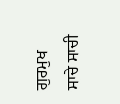ਗੁਰਮੁਖ ਸਾਚੇ ਸਾਚੀ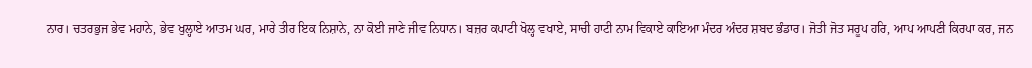ਨਾਰ। ਚਤਰਭੁਜ ਭੇਵ ਮਹਾਨੇ, ਭੇਵ ਖੁਲ੍ਹਾਏ ਆਤਮ ਘਰ, ਮਾਰੇ ਤੀਰ ਇਕ ਨਿਸ਼ਾਨੇ, ਨਾ ਕੋਈ ਜਾਣੇ ਜੀਵ ਨਿਧਾਨ। ਬਜ਼ਰ ਕਪਾਟੀ ਖੋਲ੍ਹ ਵਖਾਏ, ਸਾਚੀ ਹਾਟੀ ਨਾਮ ਵਿਕਾਏ ਕਾਇਆ ਮੰਦਰ ਅੰਦਰ ਸ਼ਬਦ ਭੰਡਾਰ। ਜੋਤੀ ਜੋਤ ਸਰੂਪ ਹਰਿ, ਆਪ ਆਪਣੀ ਕਿਰਪਾ ਕਰ, ਜਨ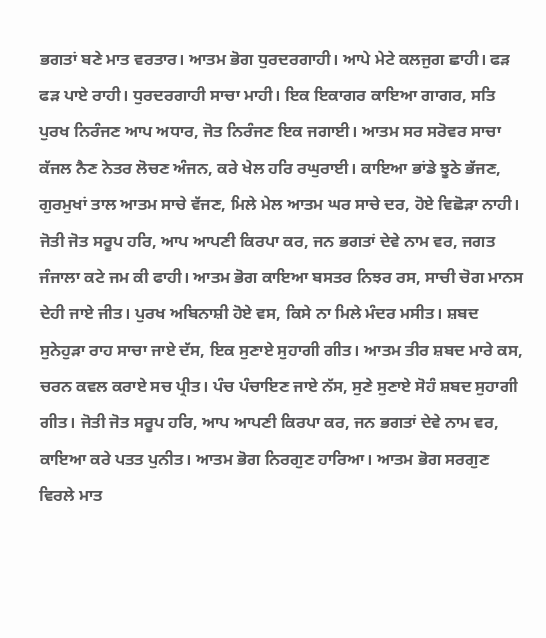ਭਗਤਾਂ ਬਣੇ ਮਾਤ ਵਰਤਾਰ। ਆਤਮ ਭੋਗ ਧੁਰਦਰਗਾਹੀ। ਆਪੇ ਮੇਟੇ ਕਲਜੁਗ ਛਾਹੀ। ਫੜ ਫੜ ਪਾਏ ਰਾਹੀ। ਧੁਰਦਰਗਾਹੀ ਸਾਚਾ ਮਾਹੀ। ਇਕ ਇਕਾਗਰ ਕਾਇਆ ਗਾਗਰ, ਸਤਿ ਪੁਰਖ ਨਿਰੰਜਣ ਆਪ ਅਧਾਰ, ਜੋਤ ਨਿਰੰਜਣ ਇਕ ਜਗਾਈ। ਆਤਮ ਸਰ ਸਰੋਵਰ ਸਾਚਾ ਕੱਜਲ ਨੈਣ ਨੇਤਰ ਲੋਚਣ ਅੰਜਨ, ਕਰੇ ਖੇਲ ਹਰਿ ਰਘੁਰਾਈ। ਕਾਇਆ ਭਾਂਡੇ ਝੂਠੇ ਭੱਜਣ, ਗੁਰਮੁਖਾਂ ਤਾਲ ਆਤਮ ਸਾਚੇ ਵੱਜਣ, ਮਿਲੇ ਮੇਲ ਆਤਮ ਘਰ ਸਾਚੇ ਦਰ, ਹੋਏ ਵਿਛੋੜਾ ਨਾਹੀ। ਜੋਤੀ ਜੋਤ ਸਰੂਪ ਹਰਿ, ਆਪ ਆਪਣੀ ਕਿਰਪਾ ਕਰ, ਜਨ ਭਗਤਾਂ ਦੇਵੇ ਨਾਮ ਵਰ, ਜਗਤ ਜੰਜਾਲਾ ਕਟੇ ਜਮ ਕੀ ਫਾਹੀ। ਆਤਮ ਭੋਗ ਕਾਇਆ ਬਸਤਰ ਨਿਝਰ ਰਸ, ਸਾਚੀ ਚੋਗ ਮਾਨਸ ਦੇਹੀ ਜਾਏ ਜੀਤ। ਪੁਰਖ ਅਬਿਨਾਸ਼ੀ ਹੋਏ ਵਸ, ਕਿਸੇ ਨਾ ਮਿਲੇ ਮੰਦਰ ਮਸੀਤ। ਸ਼ਬਦ ਸੁਨੇਹੁੜਾ ਰਾਹ ਸਾਚਾ ਜਾਏ ਦੱਸ, ਇਕ ਸੁਣਾਏ ਸੁਹਾਗੀ ਗੀਤ। ਆਤਮ ਤੀਰ ਸ਼ਬਦ ਮਾਰੇ ਕਸ, ਚਰਨ ਕਵਲ ਕਰਾਏ ਸਚ ਪ੍ਰੀਤ। ਪੰਚ ਪੰਚਾਇਣ ਜਾਏ ਨੱਸ, ਸੁਣੇ ਸੁਣਾਏ ਸੋਹੰ ਸ਼ਬਦ ਸੁਹਾਗੀ ਗੀਤ। ਜੋਤੀ ਜੋਤ ਸਰੂਪ ਹਰਿ, ਆਪ ਆਪਣੀ ਕਿਰਪਾ ਕਰ, ਜਨ ਭਗਤਾਂ ਦੇਵੇ ਨਾਮ ਵਰ, ਕਾਇਆ ਕਰੇ ਪਤਤ ਪੁਨੀਤ। ਆਤਮ ਭੋਗ ਨਿਰਗੁਣ ਹਾਰਿਆ। ਆਤਮ ਭੋਗ ਸਰਗੁਣ ਵਿਰਲੇ ਮਾਤ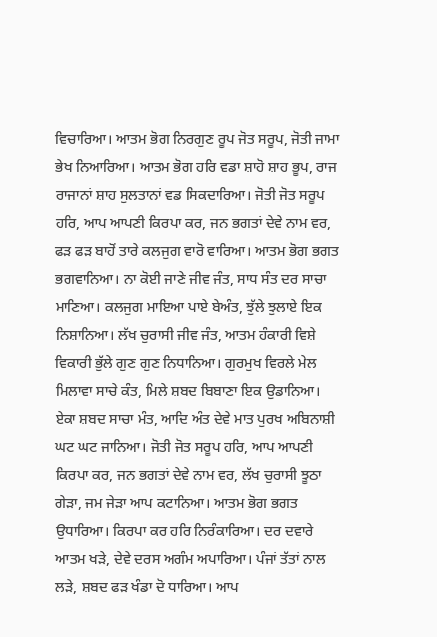ਵਿਚਾਰਿਆ। ਆਤਮ ਭੋਗ ਨਿਰਗੁਣ ਰੂਪ ਜੋਤ ਸਰੂਪ, ਜੋਤੀ ਜਾਮਾ ਭੇਖ ਨਿਆਰਿਆ। ਆਤਮ ਭੋਗ ਹਰਿ ਵਡਾ ਸ਼ਾਹੋ ਸ਼ਾਹ ਭੂਪ, ਰਾਜ ਰਾਜਾਨਾਂ ਸ਼ਾਹ ਸੁਲਤਾਨਾਂ ਵਡ ਸਿਕਦਾਰਿਆ। ਜੋਤੀ ਜੋਤ ਸਰੂਪ ਹਰਿ, ਆਪ ਆਪਣੀ ਕਿਰਪਾ ਕਰ, ਜਨ ਭਗਤਾਂ ਦੇਵੇ ਨਾਮ ਵਰ, ਫੜ ਫੜ ਬਾਹੋਂ ਤਾਰੇ ਕਲਜੁਗ ਵਾਰੋ ਵਾਰਿਆ। ਆਤਮ ਭੋਗ ਭਗਤ ਭਗਵਾਨਿਆ। ਨਾ ਕੋਈ ਜਾਣੇ ਜੀਵ ਜੰਤ, ਸਾਧ ਸੰਤ ਦਰ ਸਾਚਾ ਮਾਣਿਆ। ਕਲਜੁਗ ਮਾਇਆ ਪਾਏ ਬੇਅੰਤ, ਝੁੱਲੇ ਝੁਲਾਏ ਇਕ ਨਿਸ਼ਾਨਿਆ। ਲੱਖ ਚੁਰਾਸੀ ਜੀਵ ਜੰਤ, ਆਤਮ ਹੰਕਾਰੀ ਵਿਸ਼ੇ ਵਿਕਾਰੀ ਭੁੱਲੇ ਗੁਣ ਗੁਣ ਨਿਧਾਨਿਆ। ਗੁਰਮੁਖ ਵਿਰਲੇ ਮੇਲ ਮਿਲਾਵਾ ਸਾਚੇ ਕੰਤ, ਮਿਲੇ ਸ਼ਬਦ ਬਿਬਾਣਾ ਇਕ ਉਡਾਨਿਆ। ਏਕਾ ਸ਼ਬਦ ਸਾਚਾ ਮੰਤ, ਆਦਿ ਅੰਤ ਦੇਵੇ ਮਾਤ ਪੁਰਖ ਅਬਿਨਾਸ਼ੀ ਘਟ ਘਟ ਜਾਨਿਆ। ਜੋਤੀ ਜੋਤ ਸਰੂਪ ਹਰਿ, ਆਪ ਆਪਣੀ ਕਿਰਪਾ ਕਰ, ਜਨ ਭਗਤਾਂ ਦੇਵੇ ਨਾਮ ਵਰ, ਲੱਖ ਚੁਰਾਸੀ ਝੂਠਾ ਗੇੜਾ, ਜਮ ਜੇੜਾ ਆਪ ਕਟਾਨਿਆ। ਆਤਮ ਭੋਗ ਭਗਤ ਉਧਾਰਿਆ। ਕਿਰਪਾ ਕਰ ਹਰਿ ਨਿਰੰਕਾਰਿਆ। ਦਰ ਦਵਾਰੇ ਆਤਮ ਖੜੇ, ਦੇਵੇ ਦਰਸ ਅਗੰਮ ਅਪਾਰਿਆ। ਪੰਜਾਂ ਤੱਤਾਂ ਨਾਲ ਲੜੇ, ਸ਼ਬਦ ਫੜ ਖੰਡਾ ਦੋ ਧਾਰਿਆ। ਆਪ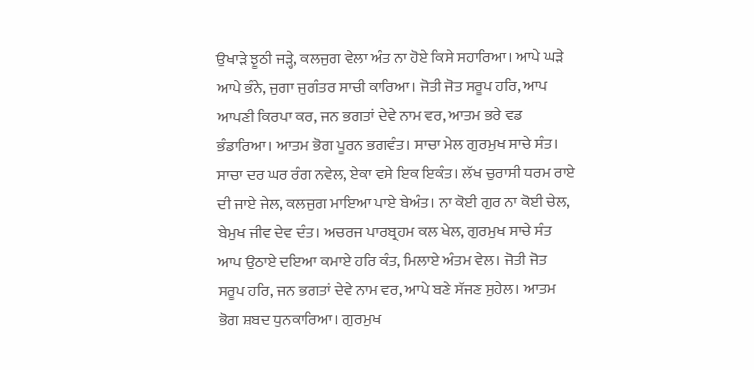ਉਖਾੜੇ ਝੂਠੀ ਜੜ੍ਹੇ, ਕਲਜੁਗ ਵੇਲਾ ਅੰਤ ਨਾ ਹੋਏ ਕਿਸੇ ਸਹਾਰਿਆ। ਆਪੇ ਘੜੇ ਆਪੇ ਭੰਨੇ, ਜੁਗਾ ਜੁਗੰਤਰ ਸਾਚੀ ਕਾਰਿਆ। ਜੋਤੀ ਜੋਤ ਸਰੂਪ ਹਰਿ, ਆਪ ਆਪਣੀ ਕਿਰਪਾ ਕਰ, ਜਨ ਭਗਤਾਂ ਦੇਵੇ ਨਾਮ ਵਰ, ਆਤਮ ਭਰੇ ਵਡ ਭੰਡਾਰਿਆ। ਆਤਮ ਭੋਗ ਪੂਰਨ ਭਗਵੰਤ। ਸਾਚਾ ਮੇਲ ਗੁਰਮੁਖ ਸਾਚੇ ਸੰਤ। ਸਾਚਾ ਦਰ ਘਰ ਰੰਗ ਨਵੇਲ, ਏਕਾ ਵਸੇ ਇਕ ਇਕੰਤ। ਲੱਖ ਚੁਰਾਸੀ ਧਰਮ ਰਾਏ ਦੀ ਜਾਏ ਜੇਲ, ਕਲਜੁਗ ਮਾਇਆ ਪਾਏ ਬੇਅੰਤ। ਨਾ ਕੋਈ ਗੁਰ ਨਾ ਕੋਈ ਚੇਲ, ਬੇਮੁਖ ਜੀਵ ਦੇਵ ਦੰਤ। ਅਚਰਜ ਪਾਰਬ੍ਰਹਮ ਕਲ ਖੇਲ, ਗੁਰਮੁਖ ਸਾਚੇ ਸੰਤ ਆਪ ਉਠਾਏ ਦਇਆ ਕਮਾਏ ਹਰਿ ਕੰਤ, ਮਿਲਾਏ ਅੰਤਮ ਵੇਲ। ਜੋਤੀ ਜੋਤ ਸਰੂਪ ਹਰਿ, ਜਨ ਭਗਤਾਂ ਦੇਵੇ ਨਾਮ ਵਰ, ਆਪੇ ਬਣੇ ਸੱਜਣ ਸੁਹੇਲ। ਆਤਮ ਭੋਗ ਸ਼ਬਦ ਧੁਨਕਾਰਿਆ। ਗੁਰਮੁਖ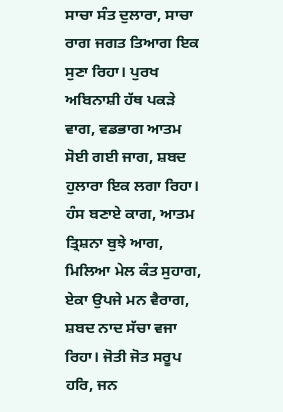ਸਾਚਾ ਸੰਤ ਦੁਲਾਰਾ, ਸਾਚਾ ਰਾਗ ਜਗਤ ਤਿਆਗ ਇਕ ਸੁਣਾ ਰਿਹਾ। ਪੁਰਖ ਅਬਿਨਾਸ਼ੀ ਹੱਥ ਪਕੜੇ ਵਾਗ, ਵਡਭਾਗ ਆਤਮ ਸੋਈ ਗਈ ਜਾਗ, ਸ਼ਬਦ ਹੁਲਾਰਾ ਇਕ ਲਗਾ ਰਿਹਾ। ਹੰਸ ਬਣਾਏ ਕਾਗ, ਆਤਮ ਤ੍ਰਿਸ਼ਨਾ ਬੁਝੇ ਆਗ, ਮਿਲਿਆ ਮੇਲ ਕੰਤ ਸੁਹਾਗ, ਏਕਾ ਉਪਜੇ ਮਨ ਵੈਰਾਗ, ਸ਼ਬਦ ਨਾਦ ਸੱਚਾ ਵਜਾ ਰਿਹਾ। ਜੋਤੀ ਜੋਤ ਸਰੂਪ ਹਰਿ, ਜਨ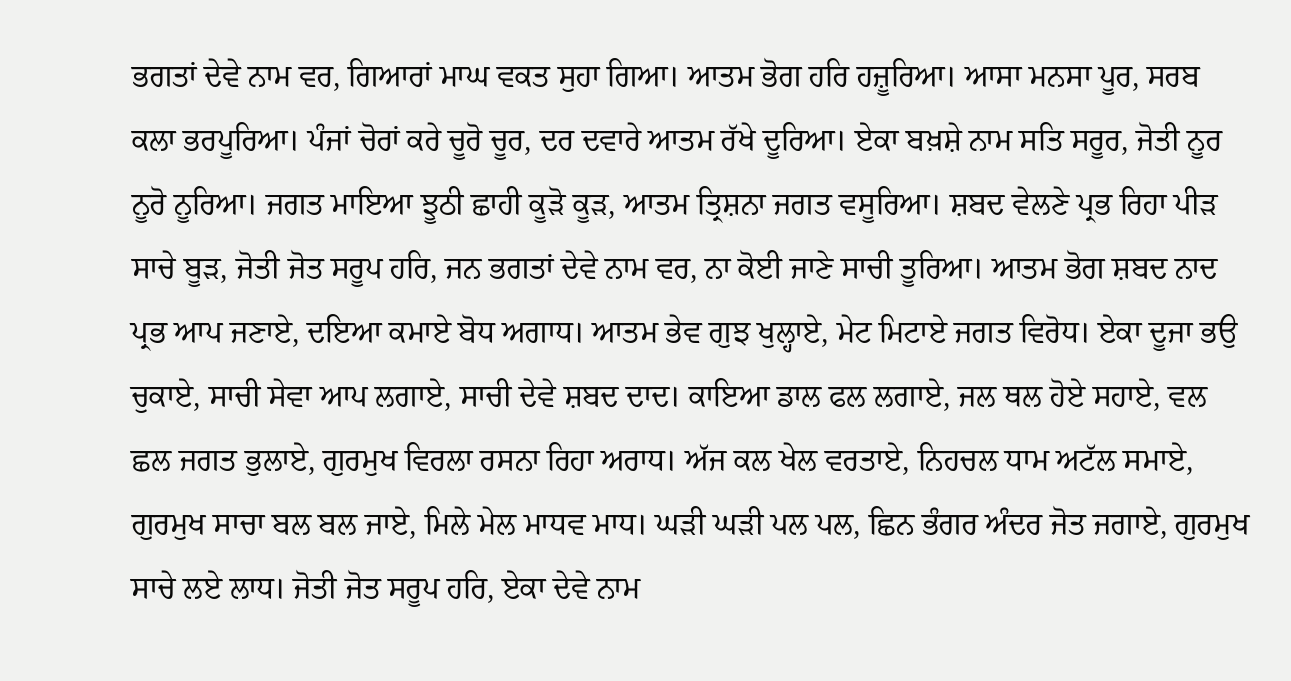ਭਗਤਾਂ ਦੇਵੇ ਨਾਮ ਵਰ, ਗਿਆਰਾਂ ਮਾਘ ਵਕਤ ਸੁਹਾ ਗਿਆ। ਆਤਮ ਭੋਗ ਹਰਿ ਹਜ਼ੂਰਿਆ। ਆਸਾ ਮਨਸਾ ਪੂਰ, ਸਰਬ ਕਲਾ ਭਰਪੂਰਿਆ। ਪੰਜਾਂ ਚੋਰਾਂ ਕਰੇ ਚੂਰੋ ਚੂਰ, ਦਰ ਦਵਾਰੇ ਆਤਮ ਰੱਖੇ ਦੂਰਿਆ। ਏਕਾ ਬਖ਼ਸ਼ੇ ਨਾਮ ਸਤਿ ਸਰੂਰ, ਜੋਤੀ ਨੂਰ ਨੂਰੋ ਨੂਰਿਆ। ਜਗਤ ਮਾਇਆ ਝੂਠੀ ਛਾਹੀ ਕੂੜੋ ਕੂੜ, ਆਤਮ ਤ੍ਰਿਸ਼ਨਾ ਜਗਤ ਵਸੂਰਿਆ। ਸ਼ਬਦ ਵੇਲਣੇ ਪ੍ਰਭ ਰਿਹਾ ਪੀੜ ਸਾਚੇ ਬੂੜ, ਜੋਤੀ ਜੋਤ ਸਰੂਪ ਹਰਿ, ਜਨ ਭਗਤਾਂ ਦੇਵੇ ਨਾਮ ਵਰ, ਨਾ ਕੋਈ ਜਾਣੇ ਸਾਚੀ ਤੂਰਿਆ। ਆਤਮ ਭੋਗ ਸ਼ਬਦ ਨਾਦ ਪ੍ਰਭ ਆਪ ਜਣਾਏ, ਦਇਆ ਕਮਾਏ ਬੋਧ ਅਗਾਧ। ਆਤਮ ਭੇਵ ਗੁਝ ਖੁਲ੍ਹਾਏ, ਮੇਟ ਮਿਟਾਏ ਜਗਤ ਵਿਰੋਧ। ਏਕਾ ਦੂਜਾ ਭਉ ਚੁਕਾਏ, ਸਾਚੀ ਸੇਵਾ ਆਪ ਲਗਾਏ, ਸਾਚੀ ਦੇਵੇ ਸ਼ਬਦ ਦਾਦ। ਕਾਇਆ ਡਾਲ ਫਲ ਲਗਾਏ, ਜਲ ਥਲ ਹੋਏ ਸਹਾਏ, ਵਲ ਛਲ ਜਗਤ ਭੁਲਾਏ, ਗੁਰਮੁਖ ਵਿਰਲਾ ਰਸਨਾ ਰਿਹਾ ਅਰਾਧ। ਅੱਜ ਕਲ ਖੇਲ ਵਰਤਾਏ, ਨਿਹਚਲ ਧਾਮ ਅਟੱਲ ਸਮਾਏ, ਗੁਰਮੁਖ ਸਾਚਾ ਬਲ ਬਲ ਜਾਏ, ਮਿਲੇ ਮੇਲ ਮਾਧਵ ਮਾਧ। ਘੜੀ ਘੜੀ ਪਲ ਪਲ, ਛਿਨ ਭੰਗਰ ਅੰਦਰ ਜੋਤ ਜਗਾਏ, ਗੁਰਮੁਖ ਸਾਚੇ ਲਏ ਲਾਧ। ਜੋਤੀ ਜੋਤ ਸਰੂਪ ਹਰਿ, ਏਕਾ ਦੇਵੇ ਨਾਮ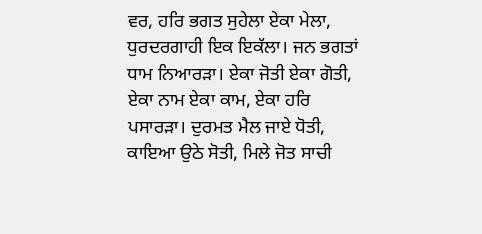ਵਰ, ਹਰਿ ਭਗਤ ਸੁਹੇਲਾ ਏਕਾ ਮੇਲਾ, ਧੁਰਦਰਗਾਹੀ ਇਕ ਇਕੱਲਾ। ਜਨ ਭਗਤਾਂ ਧਾਮ ਨਿਆਰੜਾ। ਏਕਾ ਜੋਤੀ ਏਕਾ ਗੋਤੀ, ਏਕਾ ਨਾਮ ਏਕਾ ਕਾਮ, ਏਕਾ ਹਰਿ ਪਸਾਰੜਾ। ਦੁਰਮਤ ਮੈਲ ਜਾਏ ਧੋਤੀ, ਕਾਇਆ ਉਠੇ ਸੋਤੀ, ਮਿਲੇ ਜੋਤ ਸਾਚੀ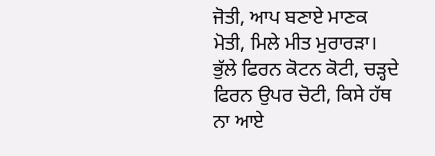ਜੋਤੀ, ਆਪ ਬਣਾਏ ਮਾਣਕ ਮੋਤੀ, ਮਿਲੇ ਮੀਤ ਮੁਰਾਰੜਾ। ਭੁੱਲੇ ਫਿਰਨ ਕੋਟਨ ਕੋਟੀ, ਚੜ੍ਹਦੇ ਫਿਰਨ ਉਪਰ ਚੋਟੀ, ਕਿਸੇ ਹੱਥ ਨਾ ਆਏ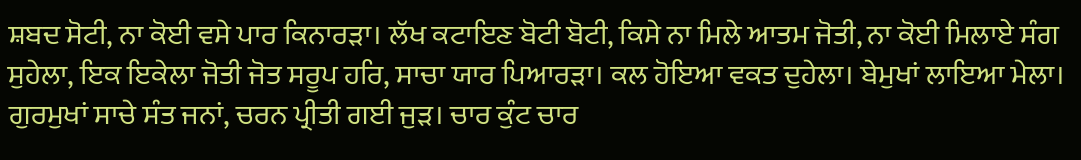ਸ਼ਬਦ ਸੋਟੀ, ਨਾ ਕੋਈ ਵਸੇ ਪਾਰ ਕਿਨਾਰੜਾ। ਲੱਖ ਕਟਾਇਣ ਬੋਟੀ ਬੋਟੀ, ਕਿਸੇ ਨਾ ਮਿਲੇ ਆਤਮ ਜੋਤੀ, ਨਾ ਕੋਈ ਮਿਲਾਏ ਸੰਗ ਸੁਹੇਲਾ, ਇਕ ਇਕੇਲਾ ਜੋਤੀ ਜੋਤ ਸਰੂਪ ਹਰਿ, ਸਾਚਾ ਯਾਰ ਪਿਆਰੜਾ। ਕਲ ਹੋਇਆ ਵਕਤ ਦੁਹੇਲਾ। ਬੇਮੁਖਾਂ ਲਾਇਆ ਮੇਲਾ। ਗੁਰਮੁਖਾਂ ਸਾਚੇ ਸੰਤ ਜਨਾਂ, ਚਰਨ ਪ੍ਰੀਤੀ ਗਈ ਜੁੜ। ਚਾਰ ਕੁੰਟ ਚਾਰ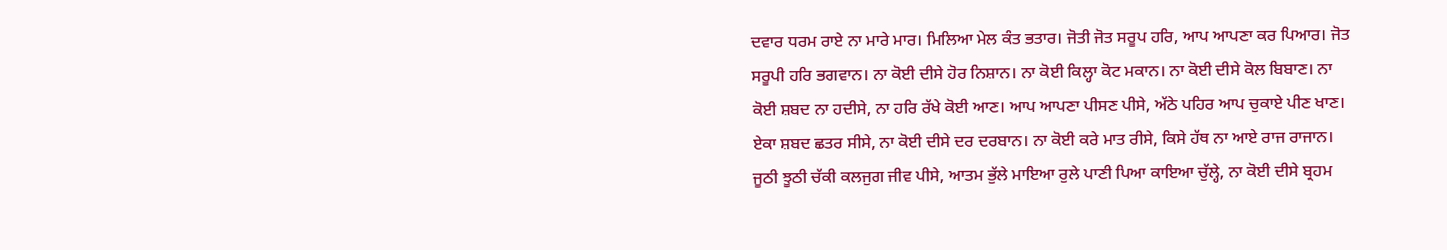ਦਵਾਰ ਧਰਮ ਰਾਏ ਨਾ ਮਾਰੇ ਮਾਰ। ਮਿਲਿਆ ਮੇਲ ਕੰਤ ਭਤਾਰ। ਜੋਤੀ ਜੋਤ ਸਰੂਪ ਹਰਿ, ਆਪ ਆਪਣਾ ਕਰ ਪਿਆਰ। ਜੋਤ ਸਰੂਪੀ ਹਰਿ ਭਗਵਾਨ। ਨਾ ਕੋਈ ਦੀਸੇ ਹੋਰ ਨਿਸ਼ਾਨ। ਨਾ ਕੋਈ ਕਿਲ੍ਹਾ ਕੋਟ ਮਕਾਨ। ਨਾ ਕੋਈ ਦੀਸੇ ਕੋਲ ਬਿਬਾਣ। ਨਾ ਕੋਈ ਸ਼ਬਦ ਨਾ ਹਦੀਸੇ, ਨਾ ਹਰਿ ਰੱਖੇ ਕੋਈ ਆਣ। ਆਪ ਆਪਣਾ ਪੀਸਣ ਪੀਸੇ, ਅੱਠੇ ਪਹਿਰ ਆਪ ਚੁਕਾਏ ਪੀਣ ਖਾਣ। ਏਕਾ ਸ਼ਬਦ ਛਤਰ ਸੀਸੇ, ਨਾ ਕੋਈ ਦੀਸੇ ਦਰ ਦਰਬਾਨ। ਨਾ ਕੋਈ ਕਰੇ ਮਾਤ ਰੀਸੇ, ਕਿਸੇ ਹੱਥ ਨਾ ਆਏ ਰਾਜ ਰਾਜਾਨ। ਜੂਠੀ ਝੂਠੀ ਚੱਕੀ ਕਲਜੁਗ ਜੀਵ ਪੀਸੇ, ਆਤਮ ਭੁੱਲੇ ਮਾਇਆ ਰੁਲੇ ਪਾਣੀ ਪਿਆ ਕਾਇਆ ਚੁੱਲ੍ਹੇ, ਨਾ ਕੋਈ ਦੀਸੇ ਬ੍ਰਹਮ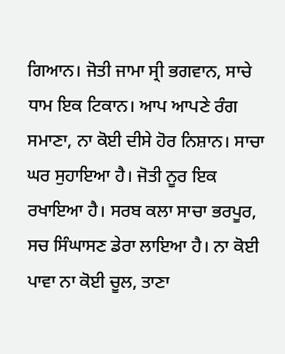ਗਿਆਨ। ਜੋਤੀ ਜਾਮਾ ਸ੍ਰੀ ਭਗਵਾਨ, ਸਾਚੇ ਧਾਮ ਇਕ ਟਿਕਾਨ। ਆਪ ਆਪਣੇ ਰੰਗ ਸਮਾਣਾ, ਨਾ ਕੋਈ ਦੀਸੇ ਹੋਰ ਨਿਸ਼ਾਨ। ਸਾਚਾ ਘਰ ਸੁਹਾਇਆ ਹੈ। ਜੋਤੀ ਨੂਰ ਇਕ ਰਖਾਇਆ ਹੈ। ਸਰਬ ਕਲਾ ਸਾਚਾ ਭਰਪੂਰ, ਸਚ ਸਿੰਘਾਸਣ ਡੇਰਾ ਲਾਇਆ ਹੈ। ਨਾ ਕੋਈ ਪਾਵਾ ਨਾ ਕੋਈ ਚੂਲ, ਤਾਣਾ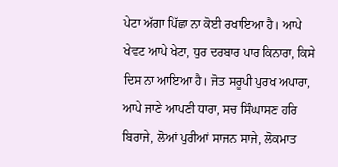ਪੇਟਾ ਅੱਗਾ ਪਿੱਛਾ ਨਾ ਕੋਈ ਰਖਾਇਆ ਹੈ। ਆਪੇ ਖੇਵਟ ਆਪੇ ਖੇਟਾ, ਧੁਰ ਦਰਬਾਰ ਪਾਰ ਕਿਨਾਰਾ, ਕਿਸੇ ਦਿਸ ਨਾ ਆਇਆ ਹੈ। ਜੋਤ ਸਰੂਪੀ ਪੁਰਖ ਅਪਾਰਾ, ਆਪੇ ਜਾਣੇ ਆਪਣੀ ਧਾਰਾ, ਸਚ ਸਿੰਘਾਸਣ ਹਰਿ ਬਿਰਾਜੇ, ਲੋਆਂ ਪੁਰੀਆਂ ਸਾਜਨ ਸਾਜੇ, ਲੋਕਮਾਤ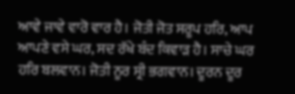ਆਵੇ ਜਾਵੇ ਵਾਰੋ ਵਾਰ ਹੈ। ਜੋਤੀ ਜੋਤ ਸਰੂਪ ਹਰਿ, ਆਪ ਆਪਣੇ ਵਸੇ ਘਰ, ਸਦ ਰੱਖੇ ਬੰਦ ਕਿਵਾੜ ਹੈ। ਸਾਚੇ ਘਰ ਹਰਿ ਬਲਵਾਨ। ਜੋਤੀ ਨੂਰ ਸ੍ਰੀ ਭਗਵਾਨ। ਦੂਰਨ ਦੂਰ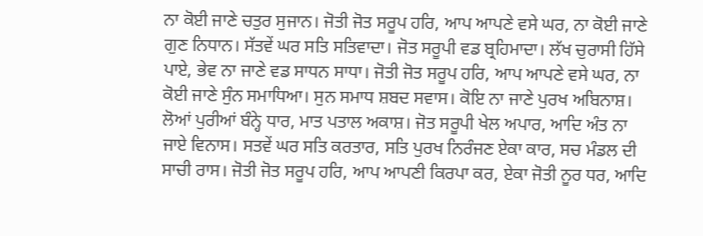ਨਾ ਕੋਈ ਜਾਣੇ ਚਤੁਰ ਸੁਜਾਨ। ਜੋਤੀ ਜੋਤ ਸਰੂਪ ਹਰਿ, ਆਪ ਆਪਣੇ ਵਸੇ ਘਰ, ਨਾ ਕੋਈ ਜਾਣੇ ਗੁਣ ਨਿਧਾਨ। ਸੱਤਵੇਂ ਘਰ ਸਤਿ ਸਤਿਵਾਦਾ। ਜੋਤ ਸਰੂਪੀ ਵਡ ਬ੍ਰਹਿਮਾਦਾ। ਲੱਖ ਚੁਰਾਸੀ ਹਿੱਸੇ ਪਾਏ, ਭੇਵ ਨਾ ਜਾਣੇ ਵਡ ਸਾਧਨ ਸਾਧਾ। ਜੋਤੀ ਜੋਤ ਸਰੂਪ ਹਰਿ, ਆਪ ਆਪਣੇ ਵਸੇ ਘਰ, ਨਾ ਕੋਈ ਜਾਣੇ ਸੁੰਨ ਸਮਾਧਿਆ। ਸੁਨ ਸਮਾਧ ਸ਼ਬਦ ਸਵਾਸ। ਕੋਇ ਨਾ ਜਾਣੇ ਪੁਰਖ ਅਬਿਨਾਸ਼। ਲੋਆਂ ਪੁਰੀਆਂ ਬੰਨ੍ਹੇ ਧਾਰ, ਮਾਤ ਪਤਾਲ ਅਕਾਸ਼। ਜੋਤ ਸਰੂਪੀ ਖੇਲ ਅਪਾਰ, ਆਦਿ ਅੰਤ ਨਾ ਜਾਏ ਵਿਨਾਸ। ਸਤਵੇਂ ਘਰ ਸਤਿ ਕਰਤਾਰ, ਸਤਿ ਪੁਰਖ ਨਿਰੰਜਣ ਏਕਾ ਕਾਰ, ਸਚ ਮੰਡਲ ਦੀ ਸਾਚੀ ਰਾਸ। ਜੋਤੀ ਜੋਤ ਸਰੂਪ ਹਰਿ, ਆਪ ਆਪਣੀ ਕਿਰਪਾ ਕਰ, ਏਕਾ ਜੋਤੀ ਨੂਰ ਧਰ, ਆਦਿ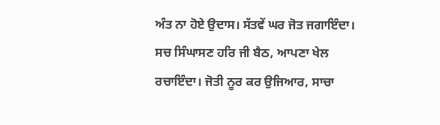ਅੰਤ ਨਾ ਹੋਏ ਉਦਾਸ। ਸੱਤਵੇਂ ਘਰ ਜੋਤ ਜਗਾਇੰਦਾ। ਸਚ ਸਿੰਘਾਸਣ ਹਰਿ ਜੀ ਬੈਠ, ਆਪਣਾ ਖੇਲ ਰਚਾਇੰਦਾ। ਜੋਤੀ ਨੂਰ ਕਰ ਉਜਿਆਰ, ਸਾਚਾ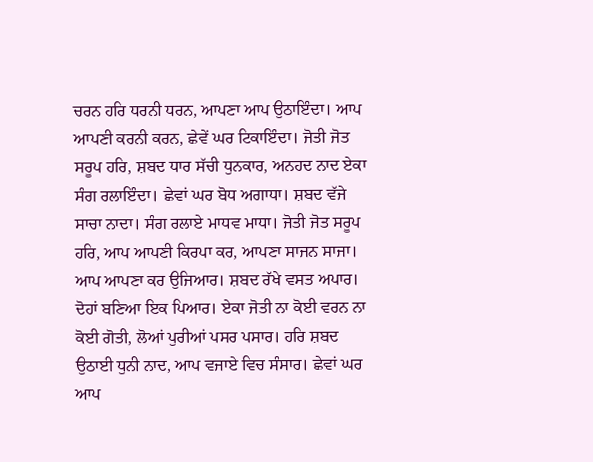ਚਰਨ ਹਰਿ ਧਰਨੀ ਧਰਨ, ਆਪਣਾ ਆਪ ਉਠਾਇੰਦਾ। ਆਪ ਆਪਣੀ ਕਰਨੀ ਕਰਨ, ਛੇਵੇਂ ਘਰ ਟਿਕਾਇੰਦਾ। ਜੋਤੀ ਜੋਤ ਸਰੂਪ ਹਰਿ, ਸ਼ਬਦ ਧਾਰ ਸੱਚੀ ਧੁਨਕਾਰ, ਅਨਹਦ ਨਾਦ ਏਕਾ ਸੰਗ ਰਲਾਇੰਦਾ। ਛੇਵਾਂ ਘਰ ਬੋਧ ਅਗਾਧਾ। ਸ਼ਬਦ ਵੱਜੇ ਸਾਚਾ ਨਾਦਾ। ਸੰਗ ਰਲਾਏ ਮਾਧਵ ਮਾਧਾ। ਜੋਤੀ ਜੋਤ ਸਰੂਪ ਹਰਿ, ਆਪ ਆਪਣੀ ਕਿਰਪਾ ਕਰ, ਆਪਣਾ ਸਾਜਨ ਸਾਜਾ। ਆਪ ਆਪਣਾ ਕਰ ਉਜਿਆਰ। ਸ਼ਬਦ ਰੱਖੇ ਵਸਤ ਅਪਾਰ। ਦੋਹਾਂ ਬਣਿਆ ਇਕ ਪਿਆਰ। ਏਕਾ ਜੋਤੀ ਨਾ ਕੋਈ ਵਰਨ ਨਾ ਕੋਈ ਗੋਤੀ, ਲੋਆਂ ਪੁਰੀਆਂ ਪਸਰ ਪਸਾਰ। ਹਰਿ ਸ਼ਬਦ ਉਠਾਈ ਧੁਨੀ ਨਾਦ, ਆਪ ਵਜਾਏ ਵਿਚ ਸੰਸਾਰ। ਛੇਵਾਂ ਘਰ ਆਪ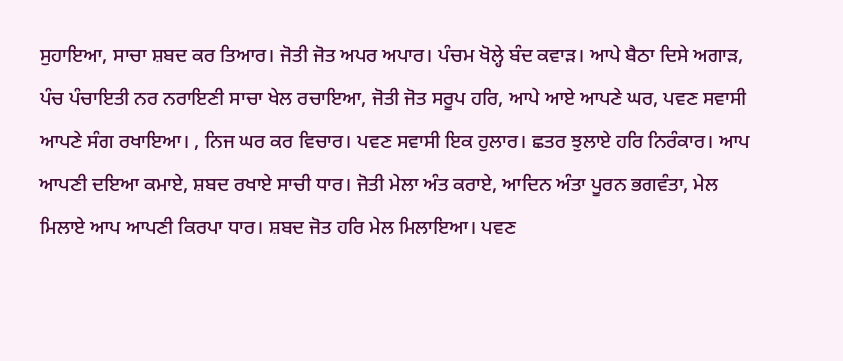ਸੁਹਾਇਆ, ਸਾਚਾ ਸ਼ਬਦ ਕਰ ਤਿਆਰ। ਜੋਤੀ ਜੋਤ ਅਪਰ ਅਪਾਰ। ਪੰਚਮ ਖੋਲ੍ਹੇ ਬੰਦ ਕਵਾੜ। ਆਪੇ ਬੈਠਾ ਦਿਸੇ ਅਗਾੜ, ਪੰਚ ਪੰਚਾਇਤੀ ਨਰ ਨਰਾਇਣੀ ਸਾਚਾ ਖੇਲ ਰਚਾਇਆ, ਜੋਤੀ ਜੋਤ ਸਰੂਪ ਹਰਿ, ਆਪੇ ਆਏ ਆਪਣੇ ਘਰ, ਪਵਣ ਸਵਾਸੀ ਆਪਣੇ ਸੰਗ ਰਖਾਇਆ। , ਨਿਜ ਘਰ ਕਰ ਵਿਚਾਰ। ਪਵਣ ਸਵਾਸੀ ਇਕ ਹੁਲਾਰ। ਛਤਰ ਝੁਲਾਏ ਹਰਿ ਨਿਰੰਕਾਰ। ਆਪ ਆਪਣੀ ਦਇਆ ਕਮਾਏ, ਸ਼ਬਦ ਰਖਾਏ ਸਾਚੀ ਧਾਰ। ਜੋਤੀ ਮੇਲਾ ਅੰਤ ਕਰਾਏ, ਆਦਿਨ ਅੰਤਾ ਪੂਰਨ ਭਗਵੰਤਾ, ਮੇਲ ਮਿਲਾਏ ਆਪ ਆਪਣੀ ਕਿਰਪਾ ਧਾਰ। ਸ਼ਬਦ ਜੋਤ ਹਰਿ ਮੇਲ ਮਿਲਾਇਆ। ਪਵਣ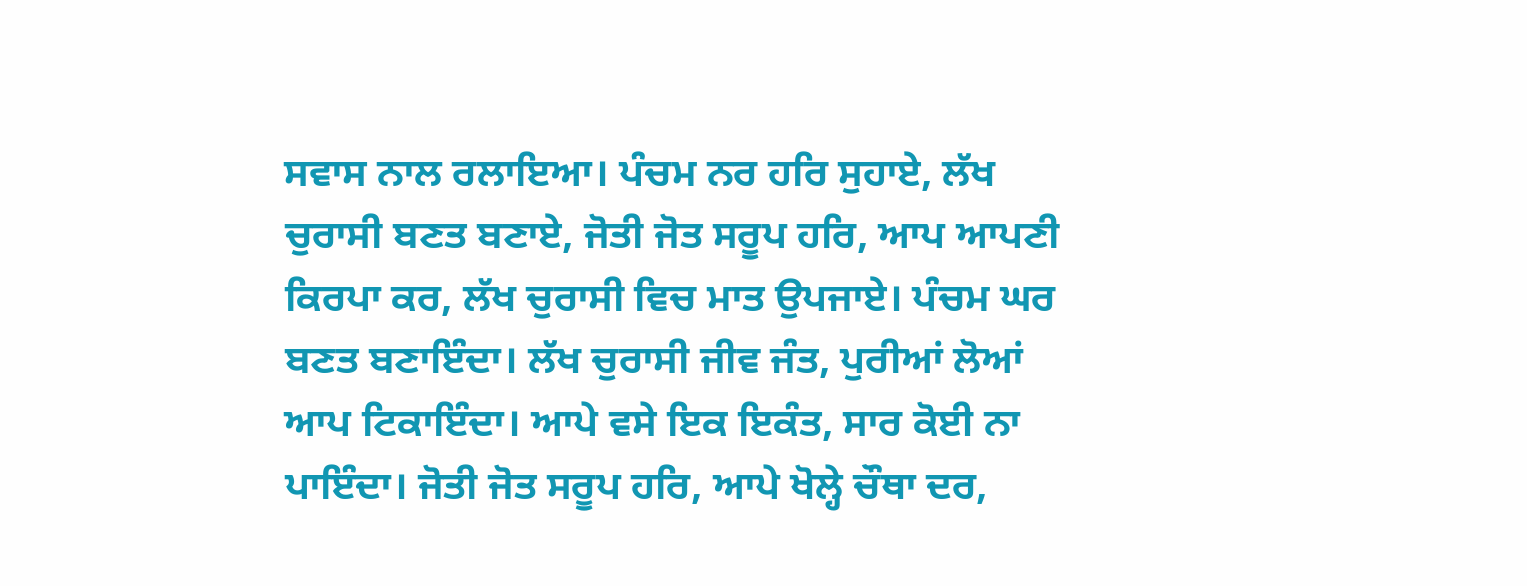ਸਵਾਸ ਨਾਲ ਰਲਾਇਆ। ਪੰਚਮ ਨਰ ਹਰਿ ਸੁਹਾਏ, ਲੱਖ ਚੁਰਾਸੀ ਬਣਤ ਬਣਾਏ, ਜੋਤੀ ਜੋਤ ਸਰੂਪ ਹਰਿ, ਆਪ ਆਪਣੀ ਕਿਰਪਾ ਕਰ, ਲੱਖ ਚੁਰਾਸੀ ਵਿਚ ਮਾਤ ਉਪਜਾਏ। ਪੰਚਮ ਘਰ ਬਣਤ ਬਣਾਇੰਦਾ। ਲੱਖ ਚੁਰਾਸੀ ਜੀਵ ਜੰਤ, ਪੁਰੀਆਂ ਲੋਆਂ ਆਪ ਟਿਕਾਇੰਦਾ। ਆਪੇ ਵਸੇ ਇਕ ਇਕੰਤ, ਸਾਰ ਕੋਈ ਨਾ ਪਾਇੰਦਾ। ਜੋਤੀ ਜੋਤ ਸਰੂਪ ਹਰਿ, ਆਪੇ ਖੋਲ੍ਹੇ ਚੌਥਾ ਦਰ,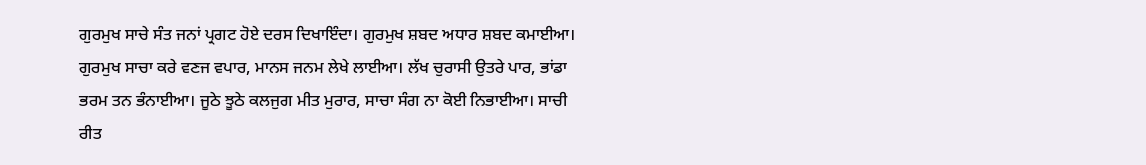ਗੁਰਮੁਖ ਸਾਚੇ ਸੰਤ ਜਨਾਂ ਪ੍ਰਗਟ ਹੋਏ ਦਰਸ ਦਿਖਾਇੰਦਾ। ਗੁਰਮੁਖ ਸ਼ਬਦ ਅਧਾਰ ਸ਼ਬਦ ਕਮਾਈਆ। ਗੁਰਮੁਖ ਸਾਚਾ ਕਰੇ ਵਣਜ ਵਪਾਰ, ਮਾਨਸ ਜਨਮ ਲੇਖੇ ਲਾਈਆ। ਲੱਖ ਚੁਰਾਸੀ ਉਤਰੇ ਪਾਰ, ਭਾਂਡਾ ਭਰਮ ਤਨ ਭੰਨਾਈਆ। ਜੂਠੇ ਝੂਠੇ ਕਲਜੁਗ ਮੀਤ ਮੁਰਾਰ, ਸਾਚਾ ਸੰਗ ਨਾ ਕੋਈ ਨਿਭਾਈਆ। ਸਾਚੀ ਰੀਤ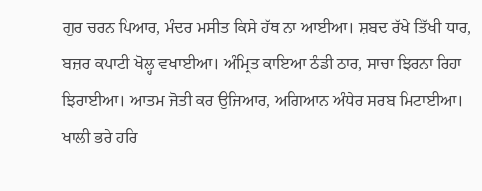ਗੁਰ ਚਰਨ ਪਿਆਰ, ਮੰਦਰ ਮਸੀਤ ਕਿਸੇ ਹੱਥ ਨਾ ਆਈਆ। ਸ਼ਬਦ ਰੱਖੇ ਤਿੱਖੀ ਧਾਰ, ਬਜ਼ਰ ਕਪਾਟੀ ਖੋਲ੍ਹ ਵਖਾਈਆ। ਅੰਮ੍ਰਿਤ ਕਾਇਆ ਠੰਡੀ ਠਾਰ, ਸਾਚਾ ਝਿਰਨਾ ਰਿਹਾ ਝਿਰਾਈਆ। ਆਤਮ ਜੋਤੀ ਕਰ ਉਜਿਆਰ, ਅਗਿਆਨ ਅੰਧੇਰ ਸਰਬ ਮਿਟਾਈਆ। ਖਾਲੀ ਭਰੇ ਹਰਿ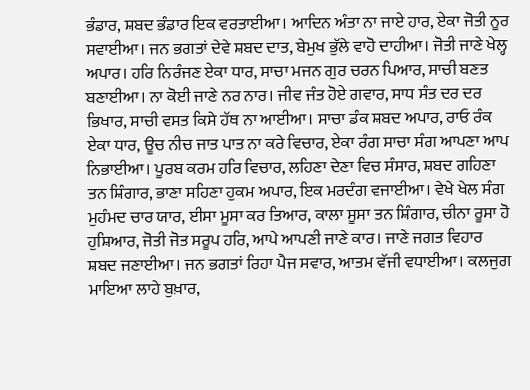ਭੰਡਾਰ, ਸ਼ਬਦ ਭੰਡਾਰ ਇਕ ਵਰਤਾਈਆ। ਆਦਿਨ ਅੰਤਾ ਨਾ ਜਾਏ ਹਾਰ, ਏਕਾ ਜੋਤੀ ਨੂਰ ਸਵਾਈਆ। ਜਨ ਭਗਤਾਂ ਦੇਵੇ ਸ਼ਬਦ ਦਾਤ, ਬੇਮੁਖ ਭੁੱਲੇ ਵਾਹੋ ਦਾਹੀਆ। ਜੋਤੀ ਜਾਣੇ ਖੇਲ੍ਹ ਅਪਾਰ। ਹਰਿ ਨਿਰੰਜਣ ਏਕਾ ਧਾਰ, ਸਾਚਾ ਮਜਨ ਗੁਰ ਚਰਨ ਪਿਆਰ, ਸਾਚੀ ਬਣਤ ਬਣਾਈਆ। ਨਾ ਕੋਈ ਜਾਣੇ ਨਰ ਨਾਰ। ਜੀਵ ਜੰਤ ਹੋਏ ਗਵਾਰ, ਸਾਧ ਸੰਤ ਦਰ ਦਰ ਭਿਖਾਰ, ਸਾਚੀ ਵਸਤ ਕਿਸੇ ਹੱਥ ਨਾ ਆਈਆ। ਸਾਚਾ ਡੰਕ ਸ਼ਬਦ ਅਪਾਰ, ਰਾਓ ਰੰਕ ਏਕਾ ਧਾਰ, ਊਚ ਨੀਚ ਜਾਤ ਪਾਤ ਨਾ ਕਰੇ ਵਿਚਾਰ, ਏਕਾ ਰੰਗ ਸਾਚਾ ਸੰਗ ਆਪਣਾ ਆਪ ਨਿਭਾਈਆ। ਪੂਰਬ ਕਰਮ ਹਰਿ ਵਿਚਾਰ, ਲਹਿਣਾ ਦੇਣਾ ਵਿਚ ਸੰਸਾਰ, ਸ਼ਬਦ ਗਹਿਣਾ ਤਨ ਸ਼ਿੰਗਾਰ, ਭਾਣਾ ਸਹਿਣਾ ਹੁਕਮ ਅਪਾਰ, ਇਕ ਮਰਦੰਗ ਵਜਾਈਆ। ਵੇਖੇ ਖੇਲ ਸੰਗ ਮੁਹੰਮਦ ਚਾਰ ਯਾਰ, ਈਸਾ ਮੂਸਾ ਕਰ ਤਿਆਰ, ਕਾਲਾ ਸੂਸਾ ਤਨ ਸ਼ਿੰਗਾਰ, ਚੀਨਾ ਰੂਸਾ ਹੋ ਹੁਸ਼ਿਆਰ, ਜੋਤੀ ਜੋਤ ਸਰੂਪ ਹਰਿ, ਆਪੇ ਆਪਣੀ ਜਾਣੇ ਕਾਰ। ਜਾਣੇ ਜਗਤ ਵਿਹਾਰ ਸ਼ਬਦ ਜਣਾਈਆ। ਜਨ ਭਗਤਾਂ ਰਿਹਾ ਪੈਜ ਸਵਾਰ, ਆਤਮ ਵੱਜੀ ਵਧਾਈਆ। ਕਲਜੁਗ ਮਾਇਆ ਲਾਹੇ ਬੁਖ਼ਾਰ,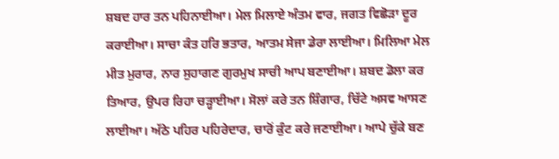ਸ਼ਬਦ ਹਾਰ ਤਨ ਪਹਿਨਾਈਆ। ਮੇਲ ਮਿਲਾਏ ਅੰਤਮ ਵਾਰ, ਜਗਤ ਵਿਛੋੜਾ ਦੂਰ ਕਰਾਈਆ। ਸਾਚਾ ਕੰਤ ਹਰਿ ਭਤਾਰ, ਆਤਮ ਸੇਜਾ ਡੇਰਾ ਲਾਈਆ। ਮਿਲਿਆ ਮੇਲ ਮੀਤ ਮੁਰਾਰ, ਨਾਰ ਸੁਹਾਗਣ ਗੁਰਮੁਖ ਸਾਚੀ ਆਪ ਬਣਾਈਆ। ਸ਼ਬਦ ਡੋਲਾ ਕਰ ਤਿਆਰ, ਉਪਰ ਰਿਹਾ ਚੜ੍ਹਾਈਆ। ਸੋਲਾਂ ਕਰੇ ਤਨ ਸ਼ਿੰਗਾਰ, ਚਿੱਟੇ ਅਸਵ ਆਸਣ ਲਾਈਆ। ਅੱਠੇ ਪਹਿਰ ਪਹਿਰੇਦਾਰ, ਚਾਰੋਂ ਕੁੰਟ ਕਰੇ ਜਣਾਈਆ। ਆਪੇ ਚੁੱਕੇ ਬਣ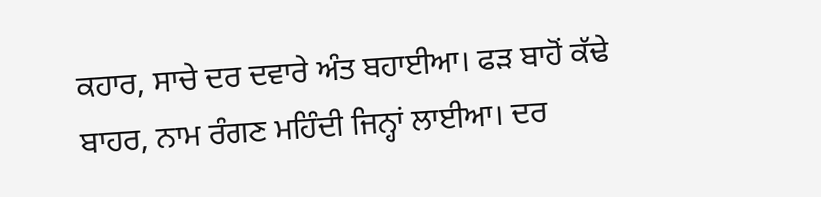ਕਹਾਰ, ਸਾਚੇ ਦਰ ਦਵਾਰੇ ਅੰਤ ਬਹਾਈਆ। ਫੜ ਬਾਹੋਂ ਕੱਢੇ ਬਾਹਰ, ਨਾਮ ਰੰਗਣ ਮਹਿੰਦੀ ਜਿਨ੍ਹਾਂ ਲਾਈਆ। ਦਰ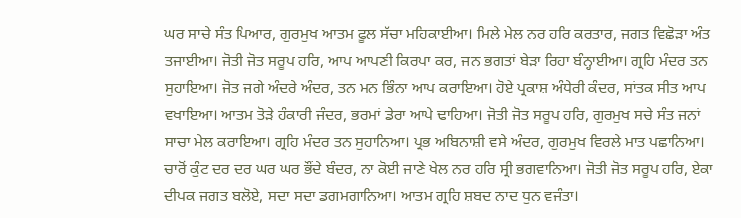ਘਰ ਸਾਚੇ ਸੰਤ ਪਿਆਰ, ਗੁਰਮੁਖ ਆਤਮ ਫੂਲ ਸੱਚਾ ਮਹਿਕਾਈਆ। ਮਿਲੇ ਮੇਲ ਨਰ ਹਰਿ ਕਰਤਾਰ, ਜਗਤ ਵਿਛੋੜਾ ਅੰਤ ਤਜਾਈਆ। ਜੋਤੀ ਜੋਤ ਸਰੂਪ ਹਰਿ, ਆਪ ਆਪਣੀ ਕਿਰਪਾ ਕਰ, ਜਨ ਭਗਤਾਂ ਬੇੜਾ ਰਿਹਾ ਬੰਨ੍ਹਾਈਆ। ਗ੍ਰਹਿ ਮੰਦਰ ਤਨ ਸੁਹਾਇਆ। ਜੋਤ ਜਗੇ ਅੰਦਰੇ ਅੰਦਰ, ਤਨ ਮਨ ਭਿੰਨਾ ਆਪ ਕਰਾਇਆ। ਹੋਏ ਪ੍ਰਕਾਸ਼ ਅੰਧੇਰੀ ਕੰਦਰ, ਸਾਂਤਕ ਸੀਤ ਆਪ ਵਖਾਇਆ। ਆਤਮ ਤੋੜੇ ਹੰਕਾਰੀ ਜੰਦਰ, ਭਰਮਾਂ ਡੇਰਾ ਆਪੇ ਢਾਹਿਆ। ਜੋਤੀ ਜੋਤ ਸਰੂਪ ਹਰਿ, ਗੁਰਮੁਖ ਸਚੇ ਸੰਤ ਜਨਾਂ ਸਾਚਾ ਮੇਲ ਕਰਾਇਆ। ਗ੍ਰਹਿ ਮੰਦਰ ਤਨ ਸੁਹਾਨਿਆ। ਪ੍ਰਭ ਅਬਿਨਾਸ਼ੀ ਵਸੇ ਅੰਦਰ, ਗੁਰਮੁਖ ਵਿਰਲੇ ਮਾਤ ਪਛਾਨਿਆ। ਚਾਰੋਂ ਕੁੰਟ ਦਰ ਦਰ ਘਰ ਘਰ ਭੌਂਦੇ ਬੰਦਰ, ਨਾ ਕੋਈ ਜਾਣੇ ਖੇਲ ਨਰ ਹਰਿ ਸ੍ਰੀ ਭਗਵਾਨਿਆ। ਜੋਤੀ ਜੋਤ ਸਰੂਪ ਹਰਿ, ਏਕਾ ਦੀਪਕ ਜਗਤ ਬਲੋਏ, ਸਦਾ ਸਦਾ ਡਗਮਗਾਨਿਆ। ਆਤਮ ਗ੍ਰਹਿ ਸ਼ਬਦ ਨਾਦ ਧੁਨ ਵਜੰਤਾ।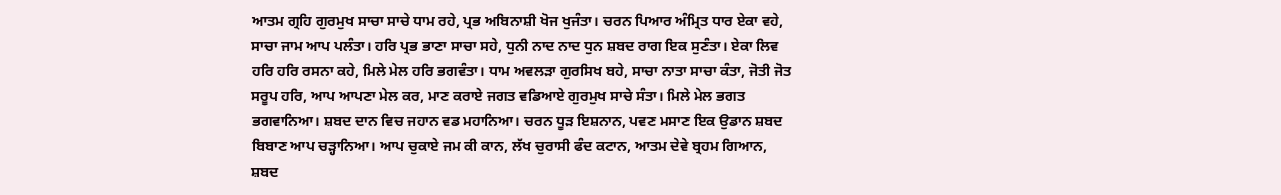ਆਤਮ ਗ੍ਰਹਿ ਗੁਰਮੁਖ ਸਾਚਾ ਸਾਚੇ ਧਾਮ ਰਹੇ, ਪ੍ਰਭ ਅਬਿਨਾਸ਼ੀ ਖੋਜ ਖੁਜੰਤਾ। ਚਰਨ ਪਿਆਰ ਅੰਮ੍ਰਿਤ ਧਾਰ ਏਕਾ ਵਹੇ, ਸਾਚਾ ਜਾਮ ਆਪ ਪਲੰਤਾ। ਹਰਿ ਪ੍ਰਭ ਭਾਣਾ ਸਾਚਾ ਸਹੇ, ਧੁਨੀ ਨਾਦ ਨਾਦ ਧੁਨ ਸ਼ਬਦ ਰਾਗ ਇਕ ਸੁਣੰਤਾ। ਏਕਾ ਲਿਵ ਹਰਿ ਹਰਿ ਰਸਨਾ ਕਹੇ, ਮਿਲੇ ਮੇਲ ਹਰਿ ਭਗਵੰਤਾ। ਧਾਮ ਅਵਲੜਾ ਗੁਰਸਿਖ ਬਹੇ, ਸਾਚਾ ਨਾਤਾ ਸਾਚਾ ਕੰਤਾ, ਜੋਤੀ ਜੋਤ ਸਰੂਪ ਹਰਿ, ਆਪ ਆਪਣਾ ਮੇਲ ਕਰ, ਮਾਣ ਕਰਾਏ ਜਗਤ ਵਡਿਆਏ ਗੁਰਮੁਖ ਸਾਚੇ ਸੰਤਾ। ਮਿਲੇ ਮੇਲ ਭਗਤ ਭਗਵਾਨਿਆ। ਸ਼ਬਦ ਦਾਨ ਵਿਚ ਜਹਾਨ ਵਡ ਮਹਾਨਿਆ। ਚਰਨ ਧੂੜ ਇਸ਼ਨਾਨ, ਪਵਣ ਮਸਾਣ ਇਕ ਉਡਾਨ ਸ਼ਬਦ ਬਿਬਾਣ ਆਪ ਚੜ੍ਹਾਨਿਆ। ਆਪ ਚੁਕਾਏ ਜਮ ਕੀ ਕਾਨ, ਲੱਖ ਚੁਰਾਸੀ ਫੰਦ ਕਟਾਨ, ਆਤਮ ਦੇਵੇ ਬ੍ਰਹਮ ਗਿਆਨ, ਸ਼ਬਦ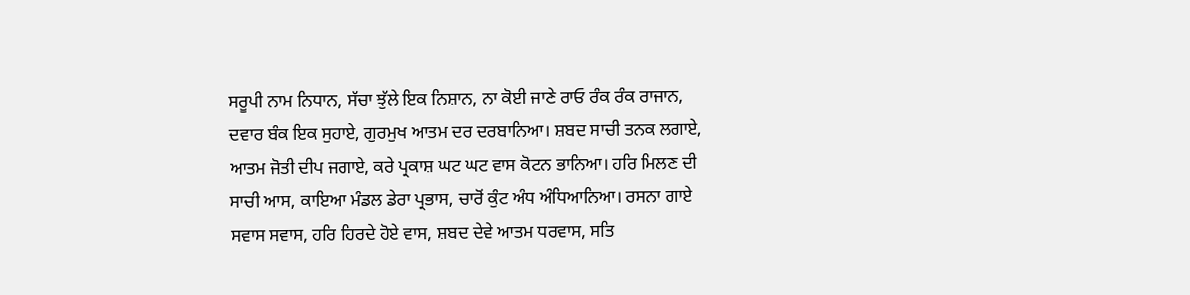ਸਰੂਪੀ ਨਾਮ ਨਿਧਾਨ, ਸੱਚਾ ਝੁੱਲੇ ਇਕ ਨਿਸ਼ਾਨ, ਨਾ ਕੋਈ ਜਾਣੇ ਰਾਓ ਰੰਕ ਰੰਕ ਰਾਜਾਨ, ਦਵਾਰ ਬੰਕ ਇਕ ਸੁਹਾਏ, ਗੁਰਮੁਖ ਆਤਮ ਦਰ ਦਰਬਾਨਿਆ। ਸ਼ਬਦ ਸਾਚੀ ਤਨਕ ਲਗਾਏ, ਆਤਮ ਜੋਤੀ ਦੀਪ ਜਗਾਏ, ਕਰੇ ਪ੍ਰਕਾਸ਼ ਘਟ ਘਟ ਵਾਸ ਕੋਟਨ ਭਾਨਿਆ। ਹਰਿ ਮਿਲਣ ਦੀ ਸਾਚੀ ਆਸ, ਕਾਇਆ ਮੰਡਲ ਡੇਰਾ ਪ੍ਰਭਾਸ, ਚਾਰੋਂ ਕੁੰਟ ਅੰਧ ਅੰਧਿਆਨਿਆ। ਰਸਨਾ ਗਾਏ ਸਵਾਸ ਸਵਾਸ, ਹਰਿ ਹਿਰਦੇ ਹੋਏ ਵਾਸ, ਸ਼ਬਦ ਦੇਵੇ ਆਤਮ ਧਰਵਾਸ, ਸਤਿ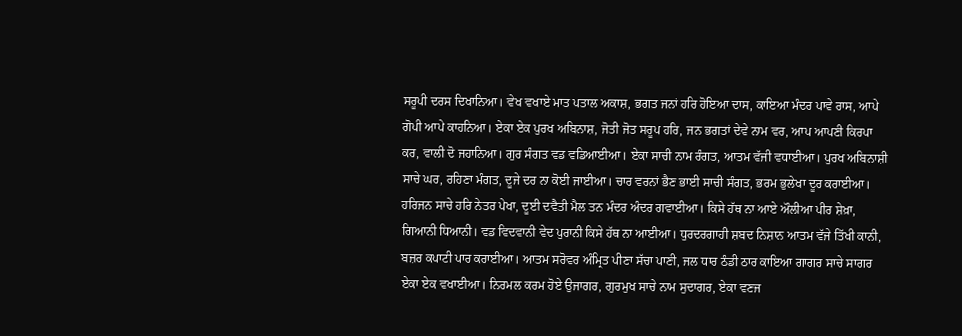ਸਰੂਪੀ ਦਰਸ ਦਿਖਾਨਿਆ। ਵੇਖ ਵਖਾਏ ਮਾਤ ਪਤਾਲ ਅਕਾਸ਼, ਭਗਤ ਜਨਾਂ ਹਰਿ ਹੋਇਆ ਦਾਸ, ਕਾਇਆ ਮੰਦਰ ਪਾਵੇ ਰਾਸ, ਆਪੇ ਗੋਪੀ ਆਪੇ ਕਾਹਨਿਆ। ਏਕਾ ਏਕ ਪੁਰਖ ਅਬਿਨਾਸ਼, ਜੋਤੀ ਜੋਤ ਸਰੂਪ ਹਰਿ, ਜਨ ਭਗਤਾਂ ਦੇਵੇ ਨਾਮ ਵਰ, ਆਪ ਆਪਣੀ ਕਿਰਪਾ ਕਰ, ਵਾਲੀ ਦੋ ਜਹਾਨਿਆ। ਗੁਰ ਸੰਗਤ ਵਡ ਵਡਿਆਈਆ। ਏਕਾ ਸਾਚੀ ਨਾਮ ਰੰਗਤ, ਆਤਮ ਵੱਜੀ ਵਧਾਈਆ। ਪੁਰਖ ਅਬਿਨਾਸ਼ੀ ਸਾਚੇ ਘਰ, ਰਹਿਣਾ ਮੰਗਤ, ਦੂਜੇ ਦਰ ਨਾ ਕੋਈ ਜਾਈਆ। ਚਾਰ ਵਰਨਾਂ ਭੈਣ ਭਾਈ ਸਾਚੀ ਸੰਗਤ, ਭਰਮ ਭੁਲੇਖਾ ਦੂਰ ਕਰਾਈਆ। ਹਰਿਜਨ ਸਾਚੇ ਹਰਿ ਨੇਤਰ ਪੇਖਾ, ਦੂਈ ਦਵੈਤੀ ਮੈਲ ਤਨ ਮੰਦਰ ਅੰਦਰ ਗਵਾਈਆ। ਕਿਸੇ ਹੱਥ ਨਾ ਆਏ ਔਲੀਆ ਪੀਰ ਸ਼ੇਖ਼ਾ, ਗਿਆਨੀ ਧਿਆਨੀ। ਵਡ ਵਿਦਵਾਨੀ ਵੇਦ ਪੁਰਾਨੀ ਕਿਸੇ ਹੱਥ ਨਾ ਆਈਆ। ਧੁਰਦਰਗਾਹੀ ਸ਼ਬਦ ਨਿਸ਼ਾਨ ਆਤਮ ਵੱਜੇ ਤਿੱਖੀ ਕਾਨੀ, ਬਜ਼ਰ ਕਪਾਟੀ ਪਾਰ ਕਰਾਈਆ। ਆਤਮ ਸਰੋਵਰ ਅੰਮ੍ਰਿਤ ਪੀਣਾ ਸੱਚਾ ਪਾਣੀ, ਜਲ ਧਾਰ ਠੰਡੀ ਠਾਰ ਕਾਇਆ ਗਾਗਰ ਸਾਚੇ ਸਾਗਰ ਏਕਾ ਏਕ ਵਖਾਈਆ। ਨਿਰਮਲ ਕਰਮ ਹੋਏ ਉਜਾਗਰ, ਗੁਰਮੁਖ ਸਾਚੇ ਨਾਮ ਸੁਦਾਗਰ, ਏਕਾ ਵਣਜ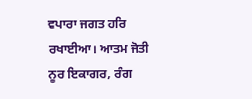ਵਪਾਰਾ ਜਗਤ ਹਰਿ ਰਖਾਈਆ। ਆਤਮ ਜੋਤੀ ਨੂਰ ਇਕਾਗਰ, ਰੰਗ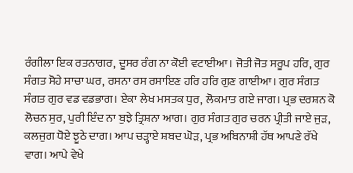ਰੰਗੀਲਾ ਇਕ ਰਤਨਾਗਰ, ਦੂਸਰ ਰੰਗ ਨਾ ਕੋਈ ਵਟਾਈਆ। ਜੋਤੀ ਜੋਤ ਸਰੂਪ ਹਰਿ, ਗੁਰ ਸੰਗਤ ਸੋਹੇ ਸਾਚਾ ਘਰ, ਰਸਨਾ ਰਸ ਰਸਾਇਣ ਹਰਿ ਹਰਿ ਗੁਣ ਗਾਈਆ। ਗੁਰ ਸੰਗਤ ਸੰਗਤ ਗੁਰ ਵਡ ਵਡਭਾਗ। ਏਕਾ ਲੇਖ ਮਸਤਕ ਧੁਰ, ਲੋਕਮਾਤ ਗਏ ਜਾਗ। ਪ੍ਰਭ ਦਰਸ਼ਨ ਕੋ ਲੋਚਨ ਸੁਰ, ਪੁਰੀ ਇੰਦ ਨਾ ਬੁਝੇ ਤ੍ਰਿਸ਼ਨਾ ਆਗ। ਗੁਰ ਸੰਗਤ ਗੁਰ ਚਰਨ ਪ੍ਰੀਤੀ ਜਾਏ ਜੁੜ, ਕਲਜੁਗ ਧੋਏ ਝੂਠੇ ਦਾਗ। ਆਪ ਚੜ੍ਹਾਏ ਸ਼ਬਦ ਘੋੜ, ਪ੍ਰਭ ਅਬਿਨਾਸ਼ੀ ਹੱਥ ਆਪਣੇ ਰੱਖੇ ਵਾਗ। ਆਪੇ ਵੇਖੇ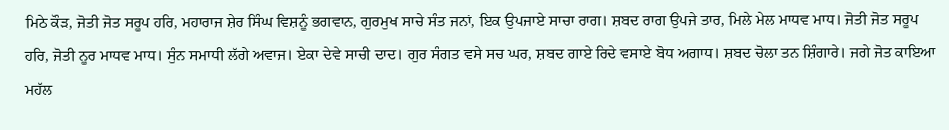ਮਿਠੇ ਕੌੜ, ਜੋਤੀ ਜੋਤ ਸਰੂਪ ਹਰਿ, ਮਹਾਰਾਜ ਸ਼ੇਰ ਸਿੰਘ ਵਿਸ਼ਨੂੰ ਭਗਵਾਨ, ਗੁਰਮੁਖ ਸਾਚੇ ਸੰਤ ਜਨਾਂ, ਇਕ ਉਪਜਾਏ ਸਾਚਾ ਰਾਗ। ਸ਼ਬਦ ਰਾਗ ਉਪਜੇ ਤਾਰ, ਮਿਲੇ ਮੇਲ ਮਾਧਵ ਮਾਧ। ਜੋਤੀ ਜੋਤ ਸਰੂਪ ਹਰਿ, ਜੋਤੀ ਨੂਰ ਮਾਧਵ ਮਾਧ। ਸੁੰਨ ਸਮਾਧੀ ਲੱਗੇ ਅਵਾਜ। ਏਕਾ ਦੇਵੇ ਸਾਚੀ ਦਾਦ। ਗੁਰ ਸੰਗਤ ਵਸੇ ਸਚ ਘਰ, ਸ਼ਬਦ ਗਾਏ ਰਿਦੇ ਵਸਾਏ ਬੋਧ ਅਗਾਧ। ਸ਼ਬਦ ਚੋਲਾ ਤਨ ਸ਼ਿੰਗਾਰੇ। ਜਗੇ ਜੋਤ ਕਾਇਆ ਮਹੱਲ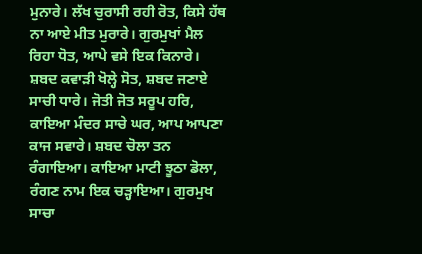ਮੁਨਾਰੇ। ਲੱਖ ਚੁਰਾਸੀ ਰਹੀ ਰੋਤ, ਕਿਸੇ ਹੱਥ ਨਾ ਆਏ ਮੀਤ ਮੁਰਾਰੇ। ਗੁਰਮੁਖਾਂ ਮੈਲ ਰਿਹਾ ਧੋਤ, ਆਪੇ ਵਸੇ ਇਕ ਕਿਨਾਰੇ। ਸ਼ਬਦ ਕਵਾੜੀ ਖੋਲ੍ਹੇ ਸੋਤ, ਸ਼ਬਦ ਜਣਾਏ ਸਾਚੀ ਧਾਰੇ। ਜੋਤੀ ਜੋਤ ਸਰੂਪ ਹਰਿ, ਕਾਇਆ ਮੰਦਰ ਸਾਚੇ ਘਰ, ਆਪ ਆਪਣਾ ਕਾਜ ਸਵਾਰੇ। ਸ਼ਬਦ ਚੋਲਾ ਤਨ ਰੰਗਾਇਆ। ਕਾਇਆ ਮਾਟੀ ਝੂਠਾ ਡੋਲਾ, ਰੰਗਣ ਨਾਮ ਇਕ ਚੜ੍ਹਾਇਆ। ਗੁਰਮੁਖ ਸਾਚਾ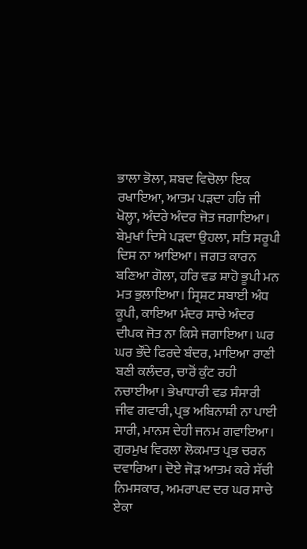ਭਾਲਾ ਭੋਲਾ, ਸ਼ਬਦ ਵਿਚੋਲਾ ਇਕ ਰਖਾਇਆ, ਆਤਮ ਪੜਦਾ ਹਰਿ ਜੀ ਖੋਲ੍ਹਾ, ਅੰਦਰੇ ਅੰਦਰ ਜੋਤ ਜਗਾਇਆ। ਬੇਮੁਖਾਂ ਦਿਸੇ ਪੜਦਾ ਉਹਲਾ, ਸਤਿ ਸਰੂਪੀ ਦਿਸ ਨਾ ਆਇਆ। ਜਗਤ ਕਾਰਨ ਬਣਿਆ ਗੋਲਾ, ਹਰਿ ਵਡ ਸ਼ਾਹੋ ਭੂਪੀ ਮਨ ਮਤ ਭੁਲਾਇਆ। ਸ੍ਰਿਸ਼ਟ ਸਬਾਈ ਅੰਧ ਕੂਪੀ, ਕਾਇਆ ਮੰਦਰ ਸਾਚੇ ਅੰਦਰ ਦੀਪਕ ਜੋਤ ਨਾ ਕਿਸੇ ਜਗਾਇਆ। ਘਰ ਘਰ ਭੌਂਦੇ ਫਿਰਦੇ ਬੰਦਰ, ਮਾਇਆ ਰਾਣੀ ਬਣੀ ਕਲੰਦਰ, ਚਾਰੋਂ ਕੁੰਟ ਰਹੀ ਨਚਾਈਆ। ਭੇਖਾਧਾਰੀ ਵਡ ਸੰਸਾਰੀ ਜੀਵ ਗਵਾਰੀ, ਪ੍ਰਭ ਅਬਿਨਾਸ਼ੀ ਨਾ ਪਾਈ ਸਾਰੀ, ਮਾਨਸ ਦੇਹੀ ਜਨਮ ਗਵਾਇਆ। ਗੁਰਮੁਖ ਵਿਰਲਾ ਲੋਕਮਾਤ ਪ੍ਰਭ ਚਰਨ ਦਵਾਰਿਆ। ਦੋਏ ਜੋੜ ਆਤਮ ਕਰੇ ਸੱਚੀ ਨਿਮਸਕਾਰ, ਅਮਰਾਪਦ ਦਰ ਘਰ ਸਾਚੇ ਏਕਾ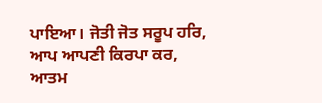ਪਾਇਆ। ਜੋਤੀ ਜੋਤ ਸਰੂਪ ਹਰਿ, ਆਪ ਆਪਣੀ ਕਿਰਪਾ ਕਰ, ਆਤਮ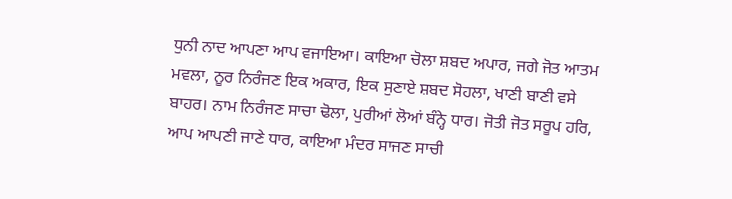ਧੁਨੀ ਨਾਦ ਆਪਣਾ ਆਪ ਵਜਾਇਆ। ਕਾਇਆ ਚੋਲਾ ਸ਼ਬਦ ਅਪਾਰ, ਜਗੇ ਜੋਤ ਆਤਮ ਮਵਲਾ, ਨੂਰ ਨਿਰੰਜਣ ਇਕ ਅਕਾਰ, ਇਕ ਸੁਣਾਏ ਸ਼ਬਦ ਸੋਹਲਾ, ਖਾਣੀ ਬਾਣੀ ਵਸੇ ਬਾਹਰ। ਨਾਮ ਨਿਰੰਜਣ ਸਾਚਾ ਢੋਲਾ, ਪੁਰੀਆਂ ਲੋਆਂ ਬੰਨ੍ਹੇ ਧਾਰ। ਜੋਤੀ ਜੋਤ ਸਰੂਪ ਹਰਿ, ਆਪ ਆਪਣੀ ਜਾਣੇ ਧਾਰ, ਕਾਇਆ ਮੰਦਰ ਸਾਜਣ ਸਾਚੀ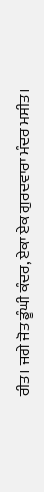ਰੀਤ। ਜਗੇ ਜੋਤ ਡੂੰਘੀ ਕੰਦਰ, ਏਕਾ ਏਕ ਗੁਰਦਵਾਰਾ ਮੰਦਰ ਮਸੀਤ।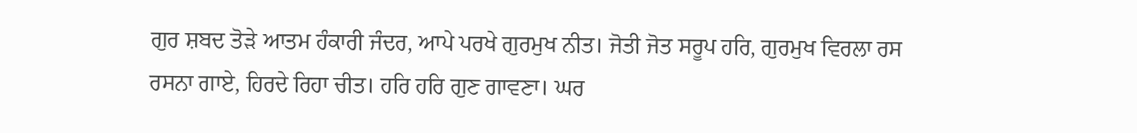ਗੁਰ ਸ਼ਬਦ ਤੋੜੇ ਆਤਮ ਹੰਕਾਰੀ ਜੰਦਰ, ਆਪੇ ਪਰਖੇ ਗੁਰਮੁਖ ਨੀਤ। ਜੋਤੀ ਜੋਤ ਸਰੂਪ ਹਰਿ, ਗੁਰਮੁਖ ਵਿਰਲਾ ਰਸ ਰਸਨਾ ਗਾਏ, ਹਿਰਦੇ ਰਿਹਾ ਚੀਤ। ਹਰਿ ਹਰਿ ਗੁਣ ਗਾਵਣਾ। ਘਰ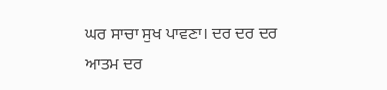ਘਰ ਸਾਚਾ ਸੁਖ ਪਾਵਣਾ। ਦਰ ਦਰ ਦਰ ਆਤਮ ਦਰ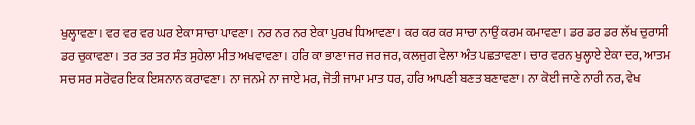ਖੁਲ੍ਹਾਵਣਾ। ਵਰ ਵਰ ਵਰ ਘਰ ਏਕਾ ਸਾਚਾ ਪਾਵਣਾ। ਨਰ ਨਰ ਨਰ ਏਕਾ ਪੁਰਖ ਧਿਆਵਣਾ। ਕਰ ਕਰ ਕਰ ਸਾਚਾ ਨਾਉਂ ਕਰਮ ਕਮਾਵਣਾ। ਡਰ ਡਰ ਡਰ ਲੱਖ ਚੁਰਾਸੀ ਡਰ ਚੁਕਾਵਣਾ। ਤਰ ਤਰ ਤਰ ਸੰਤ ਸੁਹੇਲਾ ਮੀਤ ਅਖਵਾਵਣਾ। ਹਰਿ ਕਾ ਭਾਣਾ ਜਰ ਜਰ ਜਰ, ਕਲਜੁਗ ਵੇਲਾ ਅੰਤ ਪਛਤਾਵਣਾ। ਚਾਰ ਵਰਨ ਖੁਲ੍ਹਾਏ ਏਕਾ ਦਰ, ਆਤਮ ਸਚ ਸਰ ਸਰੋਵਰ ਇਕ ਇਸ਼ਨਾਨ ਕਰਾਵਣਾ। ਨਾ ਜਨਮੇ ਨਾ ਜਾਏ ਮਰ, ਜੋਤੀ ਜਾਮਾ ਮਾਤ ਧਰ, ਹਰਿ ਆਪਣੀ ਬਣਤ ਬਣਾਵਣਾ। ਨਾ ਕੋਈ ਜਾਣੇ ਨਾਰੀ ਨਰ, ਵੇਖ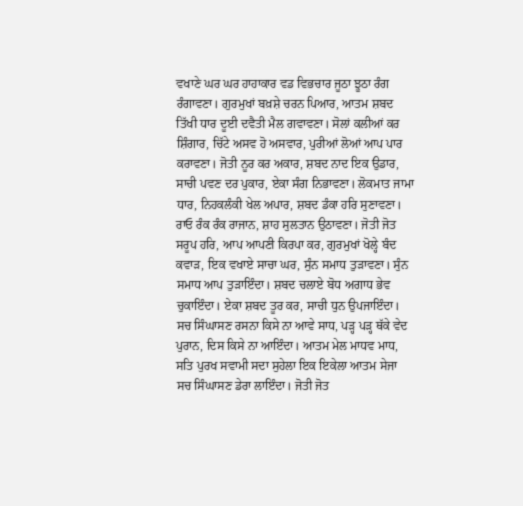ਵਖਾਣੇ ਘਰ ਘਰ ਹਾਹਾਕਾਰ ਵਡ ਵਿਭਚਾਰ ਜੂਠਾ ਝੂਠਾ ਰੰਗ ਰੰਗਾਵਣਾ। ਗੁਰਮੁਖਾਂ ਬਖ਼ਸ਼ੇ ਚਰਨ ਪਿਆਰ, ਆਤਮ ਸ਼ਬਦ ਤਿੱਖੀ ਧਾਰ ਦੂਈ ਦਵੈਤੀ ਮੈਲ ਗਵਾਵਣਾ। ਸੋਲਾਂ ਕਲੀਆਂ ਕਰ ਸ਼ਿੰਗਾਰ, ਚਿੱਟੇ ਅਸਵ ਹੋ ਅਸਵਾਰ, ਪੁਰੀਆਂ ਲੋਆਂ ਆਪ ਪਾਰ ਕਰਾਵਣਾ। ਜੋਤੀ ਨੂਰ ਕਰ ਅਕਾਰ, ਸ਼ਬਦ ਨਾਦ ਇਕ ਉਡਾਰ, ਸਾਚੀ ਪਵਣ ਦਰ ਪੁਕਾਰ, ਏਕਾ ਸੰਗ ਨਿਭਾਵਣਾ। ਲੋਕਮਾਤ ਜਾਮਾ ਧਾਰ, ਨਿਹਕਲੰਕੀ ਖੇਲ ਅਪਾਰ, ਸ਼ਬਦ ਡੰਕਾ ਹਰਿ ਸੁਣਾਵਣਾ। ਰਾਓ ਰੰਕ ਰੰਕ ਰਾਜਾਨ, ਸ਼ਾਹ ਸੁਲਤਾਨ ਉਠਾਵਣਾ। ਜੋਤੀ ਜੋਤ ਸਰੂਪ ਹਰਿ, ਆਪ ਆਪਣੀ ਕਿਰਪਾ ਕਰ, ਗੁਰਮੁਖਾਂ ਖੋਲ੍ਹੇ ਬੰਦ ਕਵਾੜ, ਇਕ ਵਖਾਏ ਸਾਚਾ ਘਰ, ਸੁੰਨ ਸਮਾਧ ਤੁੜਾਵਣਾ। ਸੁੰਨ ਸਮਾਧ ਆਪ ਤੁੜਾਇੰਦਾ। ਸ਼ਬਦ ਚਲਾਏ ਬੋਧ ਅਗਾਧ ਭੇਵ ਚੁਕਾਇੰਦਾ। ਏਕਾ ਸ਼ਬਦ ਤੂਰ ਕਰ, ਸਾਚੀ ਧੁਨ ਉਪਜਾਇੰਦਾ। ਸਚ ਸਿੰਘਾਸਣ ਰਸਨਾ ਕਿਸੇ ਨਾ ਆਵੇ ਸਾਧ, ਪੜ੍ਹ ਪੜ੍ਹ ਥੱਕੇ ਵੇਦ ਪੁਰਾਨ, ਦਿਸ ਕਿਸੇ ਨਾ ਆਇੰਦਾ। ਆਤਮ ਮੇਲ ਮਾਧਵ ਮਾਧ, ਸਤਿ ਪੁਰਖ ਸਵਾਮੀ ਸਦਾ ਸੁਹੇਲਾ ਇਕ ਇਕੇਲਾ ਆਤਮ ਸੇਜਾ ਸਚ ਸਿੰਘਾਸਣ ਡੇਰਾ ਲਾਇੰਦਾ। ਜੋਤੀ ਜੋਤ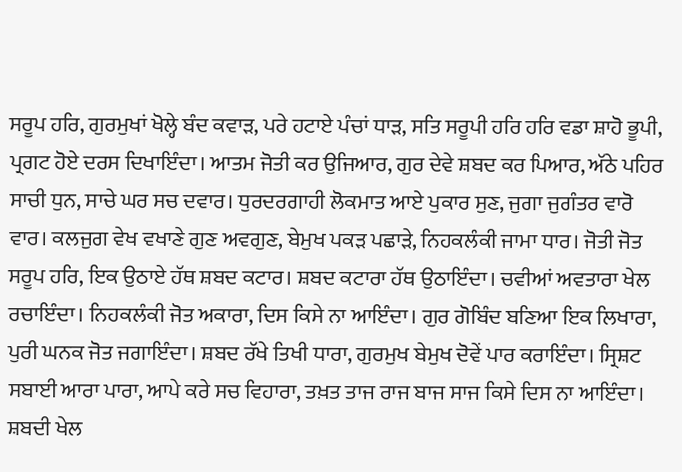ਸਰੂਪ ਹਰਿ, ਗੁਰਮੁਖਾਂ ਖੋਲ੍ਹੇ ਬੰਦ ਕਵਾੜ, ਪਰੇ ਹਟਾਏ ਪੰਚਾਂ ਧਾੜ, ਸਤਿ ਸਰੂਪੀ ਹਰਿ ਹਰਿ ਵਡਾ ਸ਼ਾਹੋ ਭੂਪੀ, ਪ੍ਰਗਟ ਹੋਏ ਦਰਸ ਦਿਖਾਇੰਦਾ। ਆਤਮ ਜੋਤੀ ਕਰ ਉਜਿਆਰ, ਗੁਰ ਦੇਵੇ ਸ਼ਬਦ ਕਰ ਪਿਆਰ, ਅੱਠੇ ਪਹਿਰ ਸਾਚੀ ਧੁਨ, ਸਾਚੇ ਘਰ ਸਚ ਦਵਾਰ। ਧੁਰਦਰਗਾਹੀ ਲੋਕਮਾਤ ਆਏ ਪੁਕਾਰ ਸੁਣ, ਜੁਗਾ ਜੁਗੰਤਰ ਵਾਰੋ ਵਾਰ। ਕਲਜੁਗ ਵੇਖ ਵਖਾਣੇ ਗੁਣ ਅਵਗੁਣ, ਬੇਮੁਖ ਪਕੜ ਪਛਾੜੇ, ਨਿਹਕਲੰਕੀ ਜਾਮਾ ਧਾਰ। ਜੋਤੀ ਜੋਤ ਸਰੂਪ ਹਰਿ, ਇਕ ਉਠਾਏ ਹੱਥ ਸ਼ਬਦ ਕਟਾਰ। ਸ਼ਬਦ ਕਟਾਰਾ ਹੱਥ ਉਠਾਇੰਦਾ। ਚਵੀਆਂ ਅਵਤਾਰਾ ਖੇਲ ਰਚਾਇੰਦਾ। ਨਿਹਕਲੰਕੀ ਜੋਤ ਅਕਾਰਾ, ਦਿਸ ਕਿਸੇ ਨਾ ਆਇੰਦਾ। ਗੁਰ ਗੋਬਿੰਦ ਬਣਿਆ ਇਕ ਲਿਖਾਰਾ, ਪੁਰੀ ਘਨਕ ਜੋਤ ਜਗਾਇੰਦਾ। ਸ਼ਬਦ ਰੱਖੇ ਤਿਖੀ ਧਾਰਾ, ਗੁਰਮੁਖ ਬੇਮੁਖ ਦੋਵੇਂ ਪਾਰ ਕਰਾਇੰਦਾ। ਸ੍ਰਿਸ਼ਟ ਸਬਾਈ ਆਰਾ ਪਾਰਾ, ਆਪੇ ਕਰੇ ਸਚ ਵਿਹਾਰਾ, ਤਖ਼ਤ ਤਾਜ ਰਾਜ ਬਾਜ ਸਾਜ ਕਿਸੇ ਦਿਸ ਨਾ ਆਇੰਦਾ। ਸ਼ਬਦੀ ਖੇਲ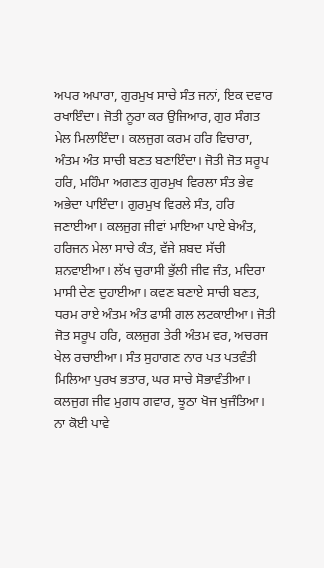ਅਪਰ ਅਪਾਰਾ, ਗੁਰਮੁਖ ਸਾਚੇ ਸੰਤ ਜਨਾਂ, ਇਕ ਦਵਾਰ ਰਖਾਇੰਦਾ। ਜੋਤੀ ਨੂਰਾ ਕਰ ਉਜਿਆਰ, ਗੁਰ ਸੰਗਤ ਮੇਲ ਮਿਲਾਇੰਦਾ। ਕਲਜੁਗ ਕਰਮ ਹਰਿ ਵਿਚਾਰਾ, ਅੰਤਮ ਅੰਤ ਸਾਚੀ ਬਣਤ ਬਣਾਇੰਦਾ। ਜੋਤੀ ਜੋਤ ਸਰੂਪ ਹਰਿ, ਮਹਿੰਮਾ ਅਗਣਤ ਗੁਰਮੁਖ ਵਿਰਲਾ ਸੰਤ ਭੇਵ ਅਭੇਦਾ ਪਾਇੰਦਾ। ਗੁਰਮੁਖ ਵਿਰਲੇ ਸੰਤ, ਹਰਿ ਜਣਾਈਆ। ਕਲਜੁਗ ਜੀਵਾਂ ਮਾਇਆ ਪਾਏ ਬੇਅੰਤ, ਹਰਿਜਨ ਮੇਲਾ ਸਾਚੇ ਕੰਤ, ਵੱਜੇ ਸ਼ਬਦ ਸੱਚੀ ਸ਼ਨਵਾਈਆ। ਲੱਖ ਚੁਰਾਸੀ ਭੁੱਲੀ ਜੀਵ ਜੰਤ, ਮਦਿਰਾ ਮਾਸੀ ਦੇਣ ਦੁਹਾਈਆ। ਕਵਣ ਬਣਾਏ ਸਾਚੀ ਬਣਤ, ਧਰਮ ਰਾਏ ਅੰਤਮ ਅੰਤ ਫਾਸੀ ਗਲ ਲਟਕਾਈਆ। ਜੋਤੀ ਜੋਤ ਸਰੂਪ ਹਰਿ, ਕਲਜੁਗ ਤੇਰੀ ਅੰਤਮ ਵਰ, ਅਚਰਜ ਖੇਲ ਰਚਾਈਆ। ਸੰਤ ਸੁਹਾਗਣ ਨਾਰ ਪਤ ਪਤਵੰਤੀ ਮਿਲਿਆ ਪੁਰਖ ਭਤਾਰ, ਘਰ ਸਾਚੇ ਸੋਭਾਵੰਤੀਆ। ਕਲਜੁਗ ਜੀਵ ਮੁਗਧ ਗਵਾਰ, ਝੂਠਾ ਖੋਜ ਖੁਜੰਤਿਆ। ਨਾ ਕੋਈ ਪਾਵੇ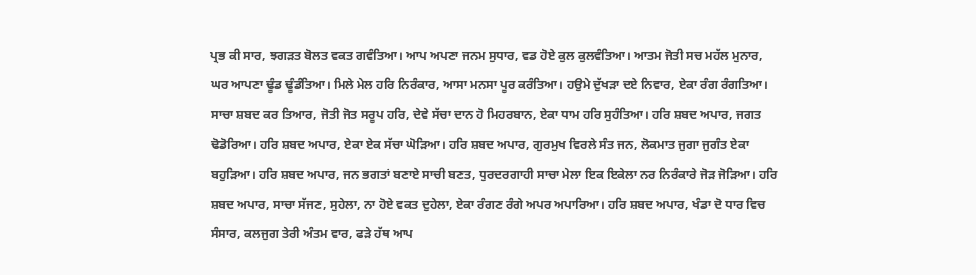ਪ੍ਰਭ ਕੀ ਸਾਰ, ਝਗੜਤ ਬੋਲਤ ਵਕਤ ਗਵੰਤਿਆ। ਆਪ ਅਪਣਾ ਜਨਮ ਸੁਧਾਰ, ਵਡ ਹੋਏ ਕੁਲ ਕੁਲਵੰਤਿਆ। ਆਤਮ ਜੋਤੀ ਸਚ ਮਹੱਲ ਮੁਨਾਰ, ਘਰ ਆਪਣਾ ਢੂੰਡ ਢੂੰਡੰਤਿਆ। ਮਿਲੇ ਮੇਲ ਹਰਿ ਨਿਰੰਕਾਰ, ਆਸਾ ਮਨਸਾ ਪੂਰ ਕਰੰਤਿਆ। ਹਉਮੇ ਦੁੱਖੜਾ ਦਏ ਨਿਵਾਰ, ਏਕਾ ਰੰਗ ਰੰਗਤਿਆ। ਸਾਚਾ ਸ਼ਬਦ ਕਰ ਤਿਆਰ, ਜੋਤੀ ਜੋਤ ਸਰੂਪ ਹਰਿ, ਦੇਵੇ ਸੱਚਾ ਦਾਨ ਹੋ ਮਿਹਰਬਾਨ, ਏਕਾ ਧਾਮ ਹਰਿ ਸੁਹੰਤਿਆ। ਹਰਿ ਸ਼ਬਦ ਅਪਾਰ, ਜਗਤ ਢੋਡੋਰਿਆ। ਹਰਿ ਸ਼ਬਦ ਅਪਾਰ, ਏਕਾ ਏਕ ਸੱਚਾ ਘੋੜਿਆ। ਹਰਿ ਸ਼ਬਦ ਅਪਾਰ, ਗੁਰਮੁਖ ਵਿਰਲੇ ਸੰਤ ਜਨ, ਲੋਕਮਾਤ ਜੁਗਾ ਜੁਗੰਤ ਏਕਾ ਬਹੁੜਿਆ। ਹਰਿ ਸ਼ਬਦ ਅਪਾਰ, ਜਨ ਭਗਤਾਂ ਬਣਾਏ ਸਾਚੀ ਬਣਤ, ਧੁਰਦਰਗਾਹੀ ਸਾਚਾ ਮੇਲਾ ਇਕ ਇਕੇਲਾ ਨਰ ਨਿਰੰਕਾਰੇ ਜੋੜ ਜੋੜਿਆ। ਹਰਿ ਸ਼ਬਦ ਅਪਾਰ, ਸਾਚਾ ਸੱਜਣ, ਸੁਹੇਲਾ, ਨਾ ਹੋਏ ਵਕਤ ਦੁਹੇਲਾ, ਏਕਾ ਰੰਗਣ ਰੰਗੇ ਅਪਰ ਅਪਾਰਿਆ। ਹਰਿ ਸ਼ਬਦ ਅਪਾਰ, ਖੰਡਾ ਦੋ ਧਾਰ ਵਿਚ ਸੰਸਾਰ, ਕਲਜੁਗ ਤੇਰੀ ਅੰਤਮ ਵਾਰ, ਫੜੇ ਹੱਥ ਆਪ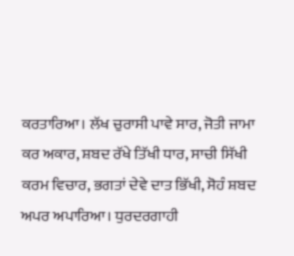ਕਰਤਾਰਿਆ। ਲੱਖ ਚੁਰਾਸੀ ਪਾਵੇ ਸਾਰ, ਜੋਤੀ ਜਾਮਾ ਕਰ ਅਕਾਰ, ਸ਼ਬਦ ਰੱਖੇ ਤਿੱਖੀ ਧਾਰ, ਸਾਚੀ ਸਿੱਖੀ ਕਰਮ ਵਿਚਾਰ, ਭਗਤਾਂ ਦੇਵੇ ਦਾਤ ਭਿੱਖੀ, ਸੋਹੰ ਸ਼ਬਦ ਅਪਰ ਅਪਾਰਿਆ। ਧੁਰਦਰਗਾਹੀ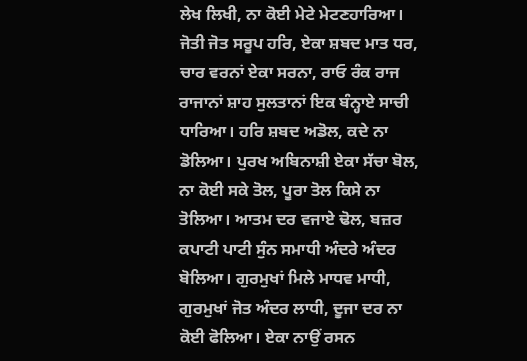ਲੇਖ ਲਿਖੀ, ਨਾ ਕੋਈ ਮੇਟੇ ਮੇਟਣਹਾਰਿਆ। ਜੋਤੀ ਜੋਤ ਸਰੂਪ ਹਰਿ, ਏਕਾ ਸ਼ਬਦ ਮਾਤ ਧਰ, ਚਾਰ ਵਰਨਾਂ ਏਕਾ ਸਰਨਾ, ਰਾਓ ਰੰਕ ਰਾਜ ਰਾਜਾਨਾਂ ਸ਼ਾਹ ਸੁਲਤਾਨਾਂ ਇਕ ਬੰਨ੍ਹਾਏ ਸਾਚੀ ਧਾਰਿਆ। ਹਰਿ ਸ਼ਬਦ ਅਡੋਲ, ਕਦੇ ਨਾ ਡੋਲਿਆ। ਪੁਰਖ ਅਬਿਨਾਸ਼ੀ ਏਕਾ ਸੱਚਾ ਬੋਲ, ਨਾ ਕੋਈ ਸਕੇ ਤੋਲ, ਪੂਰਾ ਤੋਲ ਕਿਸੇ ਨਾ ਤੋਲਿਆ। ਆਤਮ ਦਰ ਵਜਾਏ ਢੋਲ, ਬਜ਼ਰ ਕਪਾਟੀ ਪਾਟੀ ਸੁੰਨ ਸਮਾਧੀ ਅੰਦਰੇ ਅੰਦਰ ਬੋਲਿਆ। ਗੁਰਮੁਖਾਂ ਮਿਲੇ ਮਾਧਵ ਮਾਧੀ, ਗੁਰਮੁਖਾਂ ਜੋਤ ਅੰਦਰ ਲਾਧੀ, ਦੂਜਾ ਦਰ ਨਾ ਕੋਈ ਫੋਲਿਆ। ਏਕਾ ਨਾਉਂ ਰਸਨ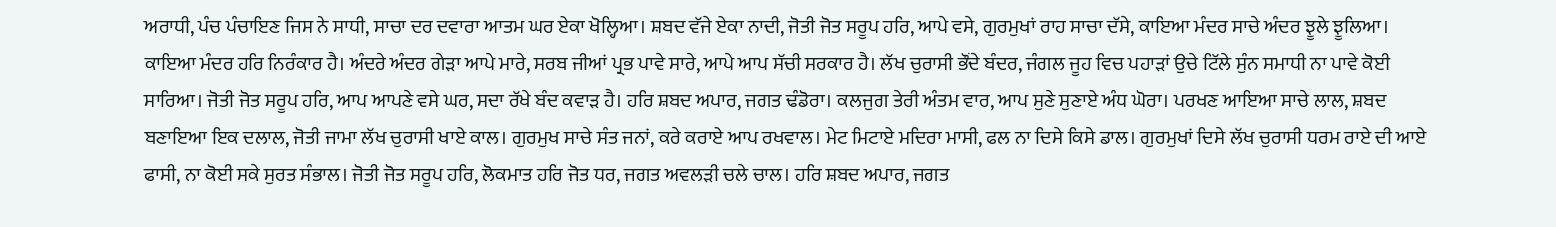ਅਰਾਧੀ, ਪੰਚ ਪੰਚਾਇਣ ਜਿਸ ਨੇ ਸਾਧੀ, ਸਾਚਾ ਦਰ ਦਵਾਰਾ ਆਤਮ ਘਰ ਏਕਾ ਖੋਲ੍ਹਿਆ। ਸ਼ਬਦ ਵੱਜੇ ਏਕਾ ਨਾਦੀ, ਜੋਤੀ ਜੋਤ ਸਰੂਪ ਹਰਿ, ਆਪੇ ਵਸੇ, ਗੁਰਮੁਖਾਂ ਰਾਹ ਸਾਚਾ ਦੱਸੇ, ਕਾਇਆ ਮੰਦਰ ਸਾਚੇ ਅੰਦਰ ਝੂਲੇ ਝੂਲਿਆ। ਕਾਇਆ ਮੰਦਰ ਹਰਿ ਨਿਰੰਕਾਰ ਹੈ। ਅੰਦਰੇ ਅੰਦਰ ਗੇੜਾ ਆਪੇ ਮਾਰੇ, ਸਰਬ ਜੀਆਂ ਪ੍ਰਭ ਪਾਵੇ ਸਾਰੇ, ਆਪੇ ਆਪ ਸੱਚੀ ਸਰਕਾਰ ਹੈ। ਲੱਖ ਚੁਰਾਸੀ ਭੌਂਦੇ ਬੰਦਰ, ਜੰਗਲ ਜੂਹ ਵਿਚ ਪਹਾੜਾਂ ਉਚੇ ਟਿੱਲੇ ਸੁੰਨ ਸਮਾਧੀ ਨਾ ਪਾਵੇ ਕੋਈ ਸਾਰਿਆ। ਜੋਤੀ ਜੋਤ ਸਰੂਪ ਹਰਿ, ਆਪ ਆਪਣੇ ਵਸੇ ਘਰ, ਸਦਾ ਰੱਖੇ ਬੰਦ ਕਵਾੜ ਹੈ। ਹਰਿ ਸ਼ਬਦ ਅਪਾਰ, ਜਗਤ ਢੰਡੋਰਾ। ਕਲਜੁਗ ਤੇਰੀ ਅੰਤਮ ਵਾਰ, ਆਪ ਸੁਣੇ ਸੁਣਾਏ ਅੰਧ ਘੋਰਾ। ਪਰਖਣ ਆਇਆ ਸਾਚੇ ਲਾਲ, ਸ਼ਬਦ ਬਣਾਇਆ ਇਕ ਦਲਾਲ, ਜੋਤੀ ਜਾਮਾ ਲੱਖ ਚੁਰਾਸੀ ਖਾਏ ਕਾਲ। ਗੁਰਮੁਖ ਸਾਚੇ ਸੰਤ ਜਨਾਂ, ਕਰੇ ਕਰਾਏ ਆਪ ਰਖਵਾਲ। ਮੇਟ ਮਿਟਾਏ ਮਦਿਰਾ ਮਾਸੀ, ਫਲ ਨਾ ਦਿਸੇ ਕਿਸੇ ਡਾਲ। ਗੁਰਮੁਖਾਂ ਦਿਸੇ ਲੱਖ ਚੁਰਾਸੀ ਧਰਮ ਰਾਏ ਦੀ ਆਏ ਫਾਸੀ, ਨਾ ਕੋਈ ਸਕੇ ਸੁਰਤ ਸੰਭਾਲ। ਜੋਤੀ ਜੋਤ ਸਰੂਪ ਹਰਿ, ਲੋਕਮਾਤ ਹਰਿ ਜੋਤ ਧਰ, ਜਗਤ ਅਵਲੜੀ ਚਲੇ ਚਾਲ। ਹਰਿ ਸ਼ਬਦ ਅਪਾਰ, ਜਗਤ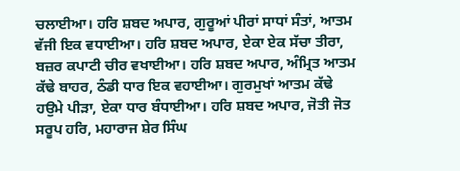ਚਲਾਈਆ। ਹਰਿ ਸ਼ਬਦ ਅਪਾਰ, ਗੁਰੂਆਂ ਪੀਰਾਂ ਸਾਧਾਂ ਸੰਤਾਂ, ਆਤਮ ਵੱਜੀ ਇਕ ਵਧਾਈਆ। ਹਰਿ ਸ਼ਬਦ ਅਪਾਰ, ਏਕਾ ਏਕ ਸੱਚਾ ਤੀਰਾ, ਬਜ਼ਰ ਕਪਾਟੀ ਚੀਰ ਵਖਾਈਆ। ਹਰਿ ਸ਼ਬਦ ਅਪਾਰ, ਅੰਮ੍ਰਿਤ ਆਤਮ ਕੱਢੇ ਬਾਹਰ, ਠੰਡੀ ਧਾਰ ਇਕ ਵਹਾਈਆ। ਗੁਰਮੁਖਾਂ ਆਤਮ ਕੱਢੇ ਹਉਮੇ ਪੀੜਾ, ਏਕਾ ਧਾਰ ਬੰਧਾਈਆ। ਹਰਿ ਸ਼ਬਦ ਅਪਾਰ, ਜੋਤੀ ਜੋਤ ਸਰੂਪ ਹਰਿ, ਮਹਾਰਾਜ ਸ਼ੇਰ ਸਿੰਘ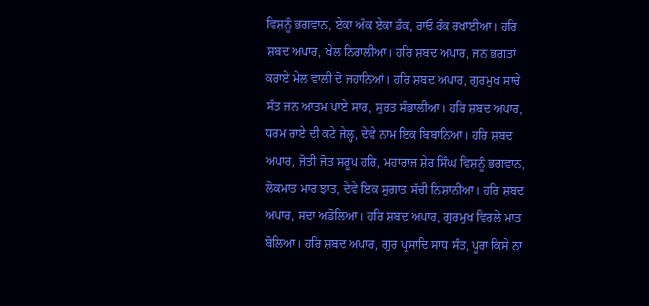ਵਿਸ਼ਨੂੰ ਭਗਵਾਨ, ਏਕਾ ਅੰਕ ਏਕਾ ਡੰਕ, ਰਾਓ ਰੰਕ ਰਖਾਈਆ। ਹਰਿ ਸ਼ਬਦ ਅਪਾਰ, ਖੇਲ ਨਿਰਾਲੀਆ। ਹਰਿ ਸ਼ਬਦ ਅਪਾਰ, ਜਨ ਭਗਤਾਂ ਕਰਾਏ ਮੇਲ ਵਾਲੀ ਦੋ ਜਹਾਨਿਆਂ। ਹਰਿ ਸ਼ਬਦ ਅਪਾਰ, ਗੁਰਮੁਖ ਸਾਚੇ ਸੰਤ ਜਨ ਆਤਮ ਪਾਏ ਸਾਰ, ਸੁਰਤ ਸੰਭਾਲੀਆ। ਹਰਿ ਸ਼ਬਦ ਅਪਾਰ, ਧਰਮ ਰਾਏ ਦੀ ਕਟੇ ਜੇਲ੍ਹ, ਦੇਵੇ ਨਾਮ ਇਕ ਬਿਬਾਨਿਆ। ਹਰਿ ਸ਼ਬਦ ਅਪਾਰ, ਜੋਤੀ ਜੋਤ ਸਰੂਪ ਹਰਿ, ਮਹਾਰਾਜ ਸ਼ੇਰ ਸਿੰਘ ਵਿਸ਼ਨੂੰ ਭਗਵਾਨ, ਲੋਕਮਾਤ ਮਾਰ ਝਾਤ, ਦੇਵੇ ਇਕ ਸੁਗਾਤ ਸੱਚੀ ਨਿਸ਼ਾਨੀਆ। ਹਰਿ ਸ਼ਬਦ ਅਪਾਰ, ਸਦਾ ਅਡੋਲਿਆ। ਹਰਿ ਸ਼ਬਦ ਅਪਾਰ, ਗੁਰਮੁਖ ਵਿਰਲੇ ਮਾਤ ਬੋਲਿਆ। ਹਰਿ ਸ਼ਬਦ ਅਪਾਰ, ਗੁਰ ਪ੍ਰਸਾਦਿ ਸਾਧ ਸੰਤ, ਪੂਰਾ ਕਿਸੇ ਨਾ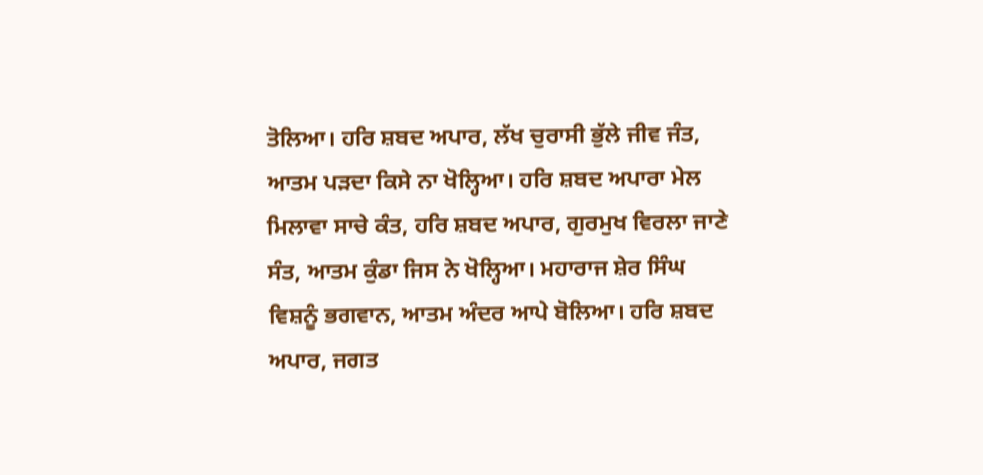ਤੋਲਿਆ। ਹਰਿ ਸ਼ਬਦ ਅਪਾਰ, ਲੱਖ ਚੁਰਾਸੀ ਭੁੱਲੇ ਜੀਵ ਜੰਤ, ਆਤਮ ਪੜਦਾ ਕਿਸੇ ਨਾ ਖੋਲ੍ਹਿਆ। ਹਰਿ ਸ਼ਬਦ ਅਪਾਰਾ ਮੇਲ ਮਿਲਾਵਾ ਸਾਚੇ ਕੰਤ, ਹਰਿ ਸ਼ਬਦ ਅਪਾਰ, ਗੁਰਮੁਖ ਵਿਰਲਾ ਜਾਣੇ ਸੰਤ, ਆਤਮ ਕੁੰਡਾ ਜਿਸ ਨੇ ਖੋਲ੍ਹਿਆ। ਮਹਾਰਾਜ ਸ਼ੇਰ ਸਿੰਘ ਵਿਸ਼ਨੂੰ ਭਗਵਾਨ, ਆਤਮ ਅੰਦਰ ਆਪੇ ਬੋਲਿਆ। ਹਰਿ ਸ਼ਬਦ ਅਪਾਰ, ਜਗਤ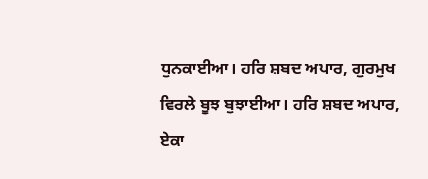ਧੁਨਕਾਈਆ। ਹਰਿ ਸ਼ਬਦ ਅਪਾਰ, ਗੁਰਮੁਖ ਵਿਰਲੇ ਬੂਝ ਬੁਝਾਈਆ। ਹਰਿ ਸ਼ਬਦ ਅਪਾਰ, ਏਕਾ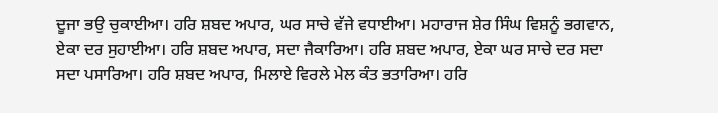ਦੂਜਾ ਭਉ ਚੁਕਾਈਆ। ਹਰਿ ਸ਼ਬਦ ਅਪਾਰ, ਘਰ ਸਾਚੇ ਵੱਜੇ ਵਧਾਈਆ। ਮਹਾਰਾਜ ਸ਼ੇਰ ਸਿੰਘ ਵਿਸ਼ਨੂੰ ਭਗਵਾਨ, ਏਕਾ ਦਰ ਸੁਹਾਈਆ। ਹਰਿ ਸ਼ਬਦ ਅਪਾਰ, ਸਦਾ ਜੈਕਾਰਿਆ। ਹਰਿ ਸ਼ਬਦ ਅਪਾਰ, ਏਕਾ ਘਰ ਸਾਚੇ ਦਰ ਸਦਾ ਸਦਾ ਪਸਾਰਿਆ। ਹਰਿ ਸ਼ਬਦ ਅਪਾਰ, ਮਿਲਾਏ ਵਿਰਲੇ ਮੇਲ ਕੰਤ ਭਤਾਰਿਆ। ਹਰਿ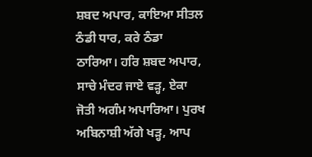ਸ਼ਬਦ ਅਪਾਰ, ਕਾਇਆ ਸੀਤਲ ਠੰਡੀ ਧਾਰ, ਕਰੇ ਠੰਡਾ ਠਾਰਿਆ। ਹਰਿ ਸ਼ਬਦ ਅਪਾਰ, ਸਾਚੇ ਮੰਦਰ ਜਾਏ ਵੜ੍ਹ, ਏਕਾ ਜੋਤੀ ਅਗੰਮ ਅਪਾਰਿਆ। ਪੁਰਖ ਅਬਿਨਾਸ਼ੀ ਅੱਗੇ ਖੜ੍ਹ, ਆਪ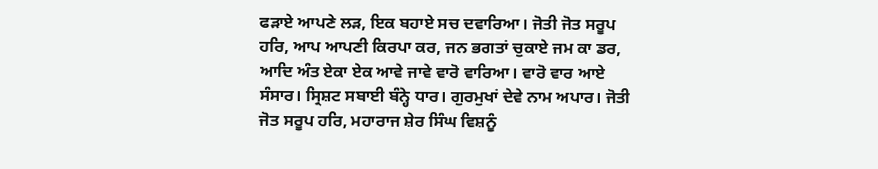ਫੜਾਏ ਆਪਣੇ ਲੜ, ਇਕ ਬਹਾਏ ਸਚ ਦਵਾਰਿਆ। ਜੋਤੀ ਜੋਤ ਸਰੂਪ ਹਰਿ, ਆਪ ਆਪਣੀ ਕਿਰਪਾ ਕਰ, ਜਨ ਭਗਤਾਂ ਚੁਕਾਏ ਜਮ ਕਾ ਡਰ, ਆਦਿ ਅੰਤ ਏਕਾ ਏਕ ਆਵੇ ਜਾਵੇ ਵਾਰੋ ਵਾਰਿਆ। ਵਾਰੋ ਵਾਰ ਆਏ ਸੰਸਾਰ। ਸ੍ਰਿਸ਼ਟ ਸਬਾਈ ਬੰਨ੍ਹੇ ਧਾਰ। ਗੁਰਮੁਖਾਂ ਦੇਵੇ ਨਾਮ ਅਪਾਰ। ਜੋਤੀ ਜੋਤ ਸਰੂਪ ਹਰਿ, ਮਹਾਰਾਜ ਸ਼ੇਰ ਸਿੰਘ ਵਿਸ਼ਨੂੰ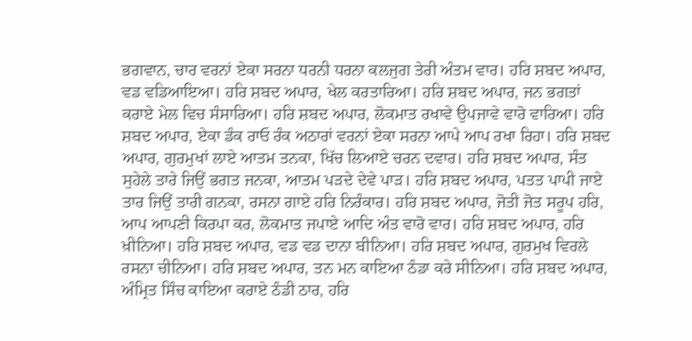ਭਗਵਾਨ, ਚਾਰ ਵਰਨਾਂ ਏਕਾ ਸਰਨਾ ਧਰਨੀ ਧਰਨਾ ਕਲਜੁਗ ਤੇਰੀ ਅੰਤਮ ਵਾਰ। ਹਰਿ ਸ਼ਬਦ ਅਪਾਰ, ਵਡ ਵਡਿਆਇਆ। ਹਰਿ ਸ਼ਬਦ ਅਪਾਰ, ਖੇਲ ਕਰਤਾਰਿਆ। ਹਰਿ ਸ਼ਬਦ ਅਪਾਰ, ਜਨ ਭਗਤਾਂ ਕਰਾਏ ਮੇਲ ਵਿਚ ਸੰਸਾਰਿਆ। ਹਰਿ ਸ਼ਬਦ ਅਪਾਰ, ਲੋਕਮਾਤ ਰਖਾਵੇ ਉਪਜਾਵੇ ਵਾਰੋ ਵਾਰਿਆ। ਹਰਿ ਸ਼ਬਦ ਅਪਾਰ, ਏਕਾ ਡੰਕ ਰਾਓ ਰੰਕ ਅਠਾਰਾਂ ਵਰਨਾਂ ਏਕਾ ਸਰਨਾ ਆਪੇ ਆਪ ਰਖਾ ਰਿਹਾ। ਹਰਿ ਸ਼ਬਦ ਅਪਾਰ, ਗੁਰਮੁਖਾਂ ਲਾਏ ਆਤਮ ਤਨਕਾ, ਖਿੱਚ ਲਿਆਏ ਚਰਨ ਦਵਾਰ। ਹਰਿ ਸ਼ਬਦ ਅਪਾਰ, ਸੰਤ ਸੁਹੇਲੇ ਤਾਰੇ ਜਿਉਂ ਭਗਤ ਜਨਕਾ, ਆਤਮ ਪੜਦੇ ਦੇਵੇ ਪਾੜ। ਹਰਿ ਸ਼ਬਦ ਅਪਾਰ, ਪਤਤ ਪਾਪੀ ਜਾਏ ਤਾਰ ਜਿਉਂ ਤਾਰੀ ਗਨਕਾ, ਰਸਨਾ ਗਾਏ ਹਰਿ ਨਿਰੰਕਾਰ। ਹਰਿ ਸ਼ਬਦ ਅਪਾਰ, ਜੋਤੀ ਜੋਤ ਸਰੂਪ ਹਰਿ, ਆਪ ਆਪਣੀ ਕਿਰਪਾ ਕਰ, ਲੋਕਮਾਤ ਜਪਾਏ ਆਦਿ ਅੰਤ ਵਾਰੋ ਵਾਰ। ਹਰਿ ਸ਼ਬਦ ਅਪਾਰ, ਹਰਿ ਖ਼ੀਨਿਆ। ਹਰਿ ਸ਼ਬਦ ਅਪਾਰ, ਵਡ ਵਡ ਦਾਨਾ ਬੀਨਿਆ। ਹਰਿ ਸ਼ਬਦ ਅਪਾਰ, ਗੁਰਮੁਖ ਵਿਰਲੇ ਰਸਨਾ ਚੀਨਿਆ। ਹਰਿ ਸ਼ਬਦ ਅਪਾਰ, ਤਨ ਮਨ ਕਾਇਆ ਠੰਡਾ ਕਰੇ ਸੀਨਿਆ। ਹਰਿ ਸ਼ਬਦ ਅਪਾਰ, ਅੰਮ੍ਰਿਤ ਸਿੰਚ ਕਾਇਆ ਕਰਾਏ ਠੰਡੀ ਠਾਰ, ਹਰਿ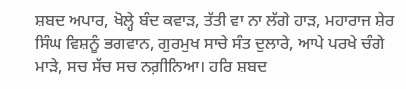ਸ਼ਬਦ ਅਪਾਰ, ਖੋਲ੍ਹੇ ਬੰਦ ਕਵਾੜ, ਤੱਤੀ ਵਾ ਨਾ ਲੱਗੇ ਹਾੜ, ਮਹਾਰਾਜ ਸ਼ੇਰ ਸਿੰਘ ਵਿਸ਼ਨੂੰ ਭਗਵਾਨ, ਗੁਰਮੁਖ ਸਾਚੇ ਸੰਤ ਦੁਲਾਰੇ, ਆਪੇ ਪਰਖੇ ਚੰਗੇ ਮਾੜੇ, ਸਚ ਸੱਚ ਸਚ ਨਗ਼ੀਨਿਆ। ਹਰਿ ਸ਼ਬਦ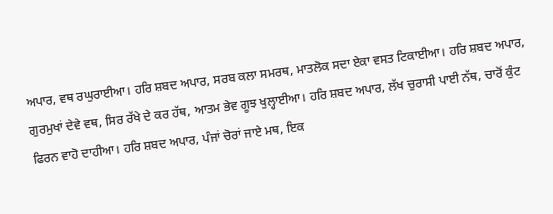ਅਪਾਰ, ਵਥ ਰਘੁਰਾਈਆ। ਹਰਿ ਸ਼ਬਦ ਅਪਾਰ, ਸਰਬ ਕਲਾ ਸਮਰਥ, ਮਾਤਲੋਕ ਸਦਾ ਏਕਾ ਵਸਤ ਟਿਕਾਈਆ। ਹਰਿ ਸ਼ਬਦ ਅਪਾਰ, ਗੁਰਮੁਖਾਂ ਦੇਵੇ ਵਥ, ਸਿਰ ਰੱਖੇ ਦੇ ਕਰ ਹੱਥ, ਆਤਮ ਭੇਵ ਗੂਝ ਖੁਲ੍ਹਾਈਆ। ਹਰਿ ਸ਼ਬਦ ਅਪਾਰ, ਲੱਖ ਚੁਰਾਸੀ ਪਾਈ ਨੱਥ, ਚਾਰੋਂ ਕੁੰਟ ਫਿਰਨ ਵਾਹੋ ਦਾਹੀਆ। ਹਰਿ ਸ਼ਬਦ ਅਪਾਰ, ਪੰਜਾਂ ਚੋਰਾਂ ਜਾਏ ਮਥ, ਇਕ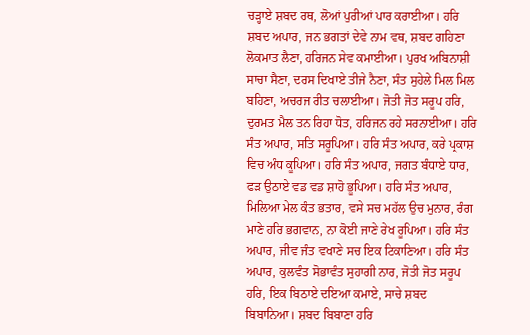ਚੜ੍ਹਾਏ ਸ਼ਬਦ ਰਥ, ਲੋਆਂ ਪੁਰੀਆਂ ਪਾਰ ਕਰਾਈਆ। ਹਰਿ ਸ਼ਬਦ ਅਪਾਰ, ਜਨ ਭਗਤਾਂ ਦੇਵੇ ਨਾਮ ਵਥ, ਸ਼ਬਦ ਗਹਿਣਾ ਲੋਕਮਾਤ ਲੈਣਾ, ਹਰਿਜਨ ਸੇਵ ਕਮਾਈਆ। ਪੁਰਖ ਅਬਿਨਾਸ਼ੀ ਸਾਚਾ ਸੈਣਾ, ਦਰਸ ਦਿਖਾਏ ਤੀਜੇ ਨੈਣਾ, ਸੰਤ ਸੁਹੇਲੇ ਮਿਲ ਮਿਲ ਬਹਿਣਾ, ਅਚਰਜ ਰੀਤ ਚਲਾਈਆ। ਜੋਤੀ ਜੋਤ ਸਰੂਪ ਹਰਿ, ਦੁਰਮਤ ਮੈਲ ਤਨ ਰਿਹਾ ਧੋਤ, ਹਰਿਜਨ ਰਹੇ ਸਰਨਾਈਆ। ਹਰਿ ਸੰਤ ਅਪਾਰ, ਸਤਿ ਸਰੂਪਿਆ। ਹਰਿ ਸੰਤ ਅਪਾਰ, ਕਰੇ ਪ੍ਰਕਾਸ਼ ਵਿਚ ਅੰਧ ਕੂਪਿਆ। ਹਰਿ ਸੰਤ ਅਪਾਰ, ਜਗਤ ਬੰਧਾਏ ਧਾਰ, ਫੜ ਉਠਾਏ ਵਡ ਵਡ ਸ਼ਾਹੋ ਭੂਪਿਆ। ਹਰਿ ਸੰਤ ਅਪਾਰ, ਮਿਲਿਆ ਮੇਲ ਕੰਤ ਭਤਾਰ, ਵਸੇ ਸਚ ਮਹੱਲ ਉਚ ਮੁਨਾਰ, ਰੰਗ ਮਾਣੇ ਹਰਿ ਭਗਵਾਨ, ਨਾ ਕੋਈ ਜਾਣੇ ਰੇਖ ਰੂਪਿਆ। ਹਰਿ ਸੰਤ ਅਪਾਰ, ਜੀਵ ਜੰਤ ਵਖਾਣੇ ਸਚ ਇਕ ਟਿਕਾਣਿਆ। ਹਰਿ ਸੰਤ ਅਪਾਰ, ਕੁਲਵੰਤ ਸੋਭਾਵੰਤ ਸੁਹਾਗੀ ਨਾਰ, ਜੋਤੀ ਜੋਤ ਸਰੂਪ ਹਰਿ, ਇਕ ਬਿਠਾਏ ਦਇਆ ਕਮਾਏ, ਸਾਚੇ ਸ਼ਬਦ ਬਿਬਾਨਿਆ। ਸ਼ਬਦ ਬਿਬਾਣਾ ਹਰਿ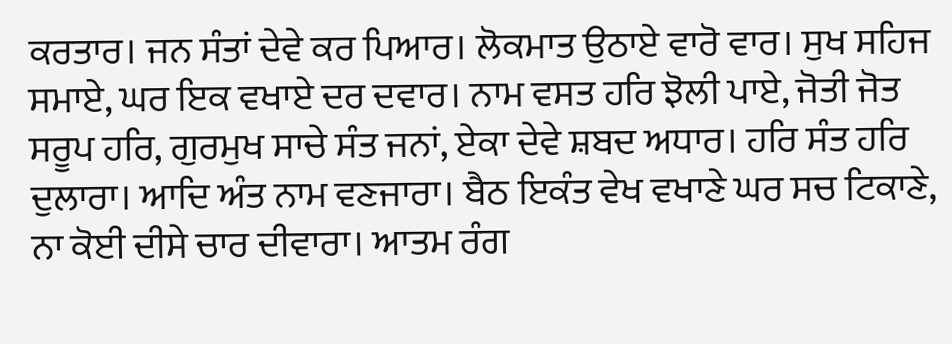ਕਰਤਾਰ। ਜਨ ਸੰਤਾਂ ਦੇਵੇ ਕਰ ਪਿਆਰ। ਲੋਕਮਾਤ ਉਠਾਏ ਵਾਰੋ ਵਾਰ। ਸੁਖ ਸਹਿਜ ਸਮਾਏ, ਘਰ ਇਕ ਵਖਾਏ ਦਰ ਦਵਾਰ। ਨਾਮ ਵਸਤ ਹਰਿ ਝੋਲੀ ਪਾਏ, ਜੋਤੀ ਜੋਤ ਸਰੂਪ ਹਰਿ, ਗੁਰਮੁਖ ਸਾਚੇ ਸੰਤ ਜਨਾਂ, ਏਕਾ ਦੇਵੇ ਸ਼ਬਦ ਅਧਾਰ। ਹਰਿ ਸੰਤ ਹਰਿ ਦੁਲਾਰਾ। ਆਦਿ ਅੰਤ ਨਾਮ ਵਣਜਾਰਾ। ਬੈਠ ਇਕੰਤ ਵੇਖ ਵਖਾਣੇ ਘਰ ਸਚ ਟਿਕਾਣੇ, ਨਾ ਕੋਈ ਦੀਸੇ ਚਾਰ ਦੀਵਾਰਾ। ਆਤਮ ਰੰਗ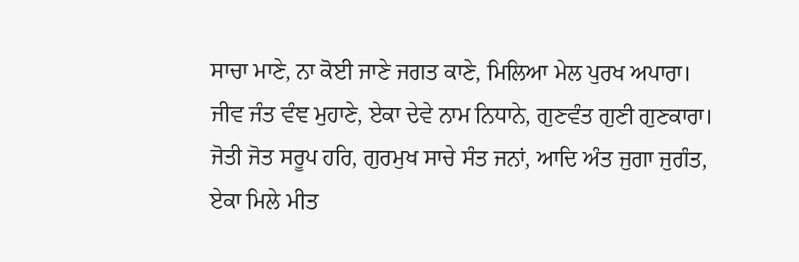ਸਾਚਾ ਮਾਣੇ, ਨਾ ਕੋਈ ਜਾਣੇ ਜਗਤ ਕਾਣੇ, ਮਿਲਿਆ ਮੇਲ ਪੁਰਖ ਅਪਾਰਾ। ਜੀਵ ਜੰਤ ਵੰਞ ਮੁਹਾਣੇ, ਏਕਾ ਦੇਵੇ ਨਾਮ ਨਿਧਾਨੇ, ਗੁਣਵੰਤ ਗੁਣੀ ਗੁਣਕਾਰਾ। ਜੋਤੀ ਜੋਤ ਸਰੂਪ ਹਰਿ, ਗੁਰਮੁਖ ਸਾਚੇ ਸੰਤ ਜਨਾਂ, ਆਦਿ ਅੰਤ ਜੁਗਾ ਜੁਗੰਤ, ਏਕਾ ਮਿਲੇ ਮੀਤ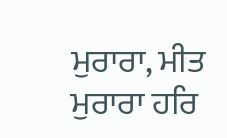ਮੁਰਾਰਾ, ਮੀਤ ਮੁਰਾਰਾ ਹਰਿ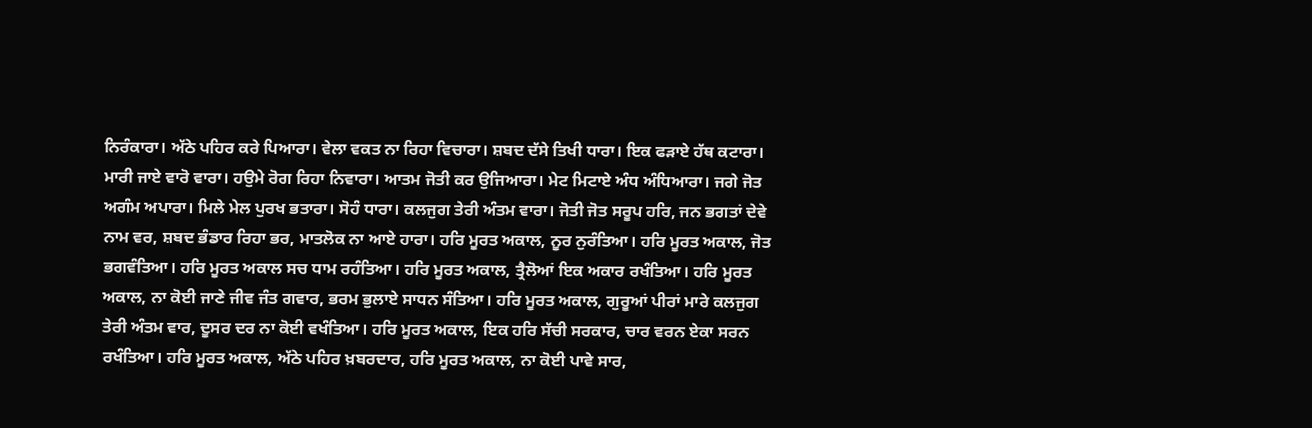ਨਿਰੰਕਾਰਾ। ਅੱਠੇ ਪਹਿਰ ਕਰੇ ਪਿਆਰਾ। ਵੇਲਾ ਵਕਤ ਨਾ ਰਿਹਾ ਵਿਚਾਰਾ। ਸ਼ਬਦ ਦੱਸੇ ਤਿਖੀ ਧਾਰਾ। ਇਕ ਫੜਾਏ ਹੱਥ ਕਟਾਰਾ। ਮਾਰੀ ਜਾਏ ਵਾਰੋ ਵਾਰਾ। ਹਉਮੇ ਰੋਗ ਰਿਹਾ ਨਿਵਾਰਾ। ਆਤਮ ਜੋਤੀ ਕਰ ਉਜਿਆਰਾ। ਮੇਟ ਮਿਟਾਏ ਅੰਧ ਅੰਧਿਆਰਾ। ਜਗੇ ਜੋਤ ਅਗੰਮ ਅਪਾਰਾ। ਮਿਲੇ ਮੇਲ ਪੁਰਖ ਭਤਾਰਾ। ਸੋਹੰ ਧਾਰਾ। ਕਲਜੁਗ ਤੇਰੀ ਅੰਤਮ ਵਾਰਾ। ਜੋਤੀ ਜੋਤ ਸਰੂਪ ਹਰਿ, ਜਨ ਭਗਤਾਂ ਦੇਵੇ ਨਾਮ ਵਰ, ਸ਼ਬਦ ਭੰਡਾਰ ਰਿਹਾ ਭਰ, ਮਾਤਲੋਕ ਨਾ ਆਏ ਹਾਰਾ। ਹਰਿ ਮੂਰਤ ਅਕਾਲ, ਨੂਰ ਨੁਰੰਤਿਆ। ਹਰਿ ਮੂਰਤ ਅਕਾਲ, ਜੋਤ ਭਗਵੰਤਿਆ। ਹਰਿ ਮੂਰਤ ਅਕਾਲ ਸਚ ਧਾਮ ਰਹੰਤਿਆ। ਹਰਿ ਮੂਰਤ ਅਕਾਲ, ਤ੍ਰੈਲੋਆਂ ਇਕ ਅਕਾਰ ਰਖੰਤਿਆ। ਹਰਿ ਮੂਰਤ ਅਕਾਲ, ਨਾ ਕੋਈ ਜਾਣੇ ਜੀਵ ਜੰਤ ਗਵਾਰ, ਭਰਮ ਭੁਲਾਏ ਸਾਧਨ ਸੰਤਿਆ। ਹਰਿ ਮੂਰਤ ਅਕਾਲ, ਗੁਰੂਆਂ ਪੀਰਾਂ ਮਾਰੇ ਕਲਜੁਗ ਤੇਰੀ ਅੰਤਮ ਵਾਰ, ਦੂਸਰ ਦਰ ਨਾ ਕੋਈ ਵਖੰਤਿਆ। ਹਰਿ ਮੂਰਤ ਅਕਾਲ, ਇਕ ਹਰਿ ਸੱਚੀ ਸਰਕਾਰ, ਚਾਰ ਵਰਨ ਏਕਾ ਸਰਨ ਰਖੰਤਿਆ। ਹਰਿ ਮੂਰਤ ਅਕਾਲ, ਅੱਠੇ ਪਹਿਰ ਖ਼ਬਰਦਾਰ, ਹਰਿ ਮੂਰਤ ਅਕਾਲ, ਨਾ ਕੋਈ ਪਾਵੇ ਸਾਰ,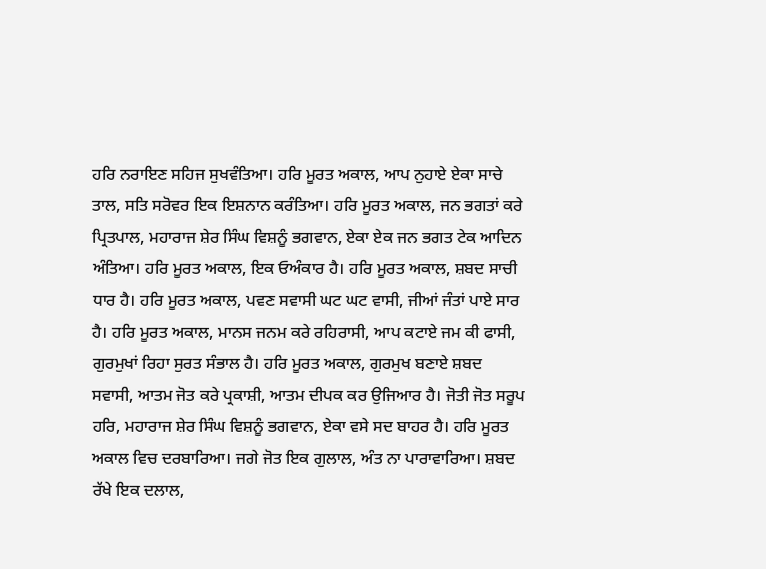ਹਰਿ ਨਰਾਇਣ ਸਹਿਜ ਸੁਖਵੰਤਿਆ। ਹਰਿ ਮੂਰਤ ਅਕਾਲ, ਆਪ ਨੁਹਾਏ ਏਕਾ ਸਾਚੇ ਤਾਲ, ਸਤਿ ਸਰੋਵਰ ਇਕ ਇਸ਼ਨਾਨ ਕਰੰਤਿਆ। ਹਰਿ ਮੂਰਤ ਅਕਾਲ, ਜਨ ਭਗਤਾਂ ਕਰੇ ਪ੍ਰਿਤਪਾਲ, ਮਹਾਰਾਜ ਸ਼ੇਰ ਸਿੰਘ ਵਿਸ਼ਨੂੰ ਭਗਵਾਨ, ਏਕਾ ਏਕ ਜਨ ਭਗਤ ਟੇਕ ਆਦਿਨ ਅੰਤਿਆ। ਹਰਿ ਮੂਰਤ ਅਕਾਲ, ਇਕ ਓਅੰਕਾਰ ਹੈ। ਹਰਿ ਮੂਰਤ ਅਕਾਲ, ਸ਼ਬਦ ਸਾਚੀ ਧਾਰ ਹੈ। ਹਰਿ ਮੂਰਤ ਅਕਾਲ, ਪਵਣ ਸਵਾਸੀ ਘਟ ਘਟ ਵਾਸੀ, ਜੀਆਂ ਜੰਤਾਂ ਪਾਏ ਸਾਰ ਹੈ। ਹਰਿ ਮੂਰਤ ਅਕਾਲ, ਮਾਨਸ ਜਨਮ ਕਰੇ ਰਹਿਰਾਸੀ, ਆਪ ਕਟਾਏ ਜਮ ਕੀ ਫਾਸੀ, ਗੁਰਮੁਖਾਂ ਰਿਹਾ ਸੁਰਤ ਸੰਭਾਲ ਹੈ। ਹਰਿ ਮੂਰਤ ਅਕਾਲ, ਗੁਰਮੁਖ ਬਣਾਏ ਸ਼ਬਦ ਸਵਾਸੀ, ਆਤਮ ਜੋਤ ਕਰੇ ਪ੍ਰਕਾਸ਼ੀ, ਆਤਮ ਦੀਪਕ ਕਰ ਉਜਿਆਰ ਹੈ। ਜੋਤੀ ਜੋਤ ਸਰੂਪ ਹਰਿ, ਮਹਾਰਾਜ ਸ਼ੇਰ ਸਿੰਘ ਵਿਸ਼ਨੂੰ ਭਗਵਾਨ, ਏਕਾ ਵਸੇ ਸਦ ਬਾਹਰ ਹੈ। ਹਰਿ ਮੂਰਤ ਅਕਾਲ ਵਿਚ ਦਰਬਾਰਿਆ। ਜਗੇ ਜੋਤ ਇਕ ਗੁਲਾਲ, ਅੰਤ ਨਾ ਪਾਰਾਵਾਰਿਆ। ਸ਼ਬਦ ਰੱਖੇ ਇਕ ਦਲਾਲ,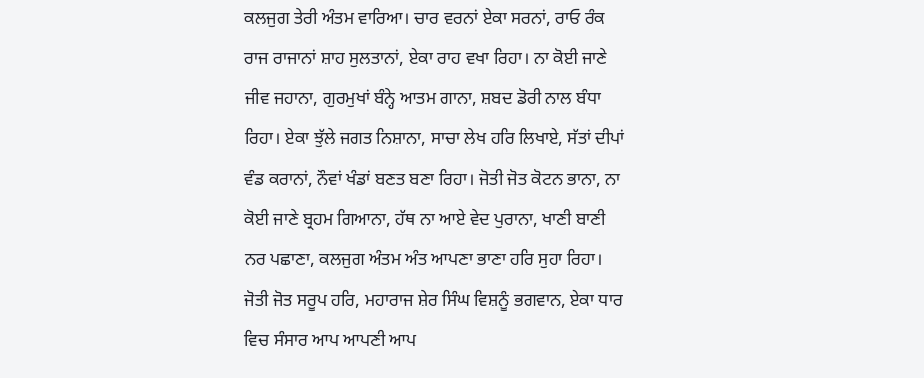ਕਲਜੁਗ ਤੇਰੀ ਅੰਤਮ ਵਾਰਿਆ। ਚਾਰ ਵਰਨਾਂ ਏਕਾ ਸਰਨਾਂ, ਰਾਓ ਰੰਕ ਰਾਜ ਰਾਜਾਨਾਂ ਸ਼ਾਹ ਸੁਲਤਾਨਾਂ, ਏਕਾ ਰਾਹ ਵਖਾ ਰਿਹਾ। ਨਾ ਕੋਈ ਜਾਣੇ ਜੀਵ ਜਹਾਨਾ, ਗੁਰਮੁਖਾਂ ਬੰਨ੍ਹੇ ਆਤਮ ਗਾਨਾ, ਸ਼ਬਦ ਡੋਰੀ ਨਾਲ ਬੰਧਾ ਰਿਹਾ। ਏਕਾ ਝੁੱਲੇ ਜਗਤ ਨਿਸ਼ਾਨਾ, ਸਾਚਾ ਲੇਖ ਹਰਿ ਲਿਖਾਏ, ਸੱਤਾਂ ਦੀਪਾਂ ਵੰਡ ਕਰਾਨਾਂ, ਨੌਵਾਂ ਖੰਡਾਂ ਬਣਤ ਬਣਾ ਰਿਹਾ। ਜੋਤੀ ਜੋਤ ਕੋਟਨ ਭਾਨਾ, ਨਾ ਕੋਈ ਜਾਣੇ ਬ੍ਰਹਮ ਗਿਆਨਾ, ਹੱਥ ਨਾ ਆਏ ਵੇਦ ਪੁਰਾਨਾ, ਖਾਣੀ ਬਾਣੀ ਨਰ ਪਛਾਣਾ, ਕਲਜੁਗ ਅੰਤਮ ਅੰਤ ਆਪਣਾ ਭਾਣਾ ਹਰਿ ਸੁਹਾ ਰਿਹਾ। ਜੋਤੀ ਜੋਤ ਸਰੂਪ ਹਰਿ, ਮਹਾਰਾਜ ਸ਼ੇਰ ਸਿੰਘ ਵਿਸ਼ਨੂੰ ਭਗਵਾਨ, ਏਕਾ ਧਾਰ ਵਿਚ ਸੰਸਾਰ ਆਪ ਆਪਣੀ ਆਪ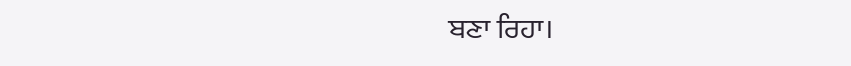ਬਣਾ ਰਿਹਾ।